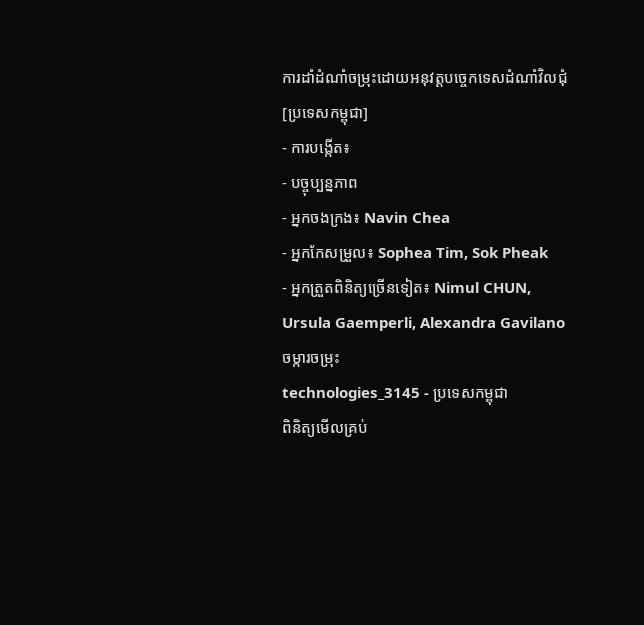ការដាំដំណាំចម្រុះដោយអនុវត្តបច្ចេកទេសដំណាំវិលជុំ [ប្រទេសកម្ពុជា]
- ការបង្កើត៖
- បច្ចុប្បន្នភាព
- អ្នកចងក្រង៖ Navin Chea
- អ្នកកែសម្រួល៖ Sophea Tim, Sok Pheak
- អ្នកត្រួតពិនិត្យច្រើនទៀត៖ Nimul CHUN, Ursula Gaemperli, Alexandra Gavilano
ចម្ការចម្រុះ
technologies_3145 - ប្រទេសកម្ពុជា
ពិនិត្យមើលគ្រប់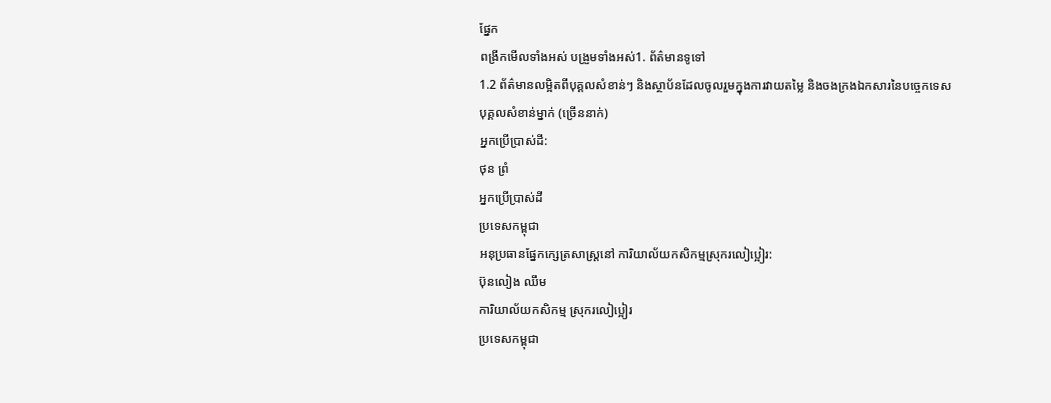ផ្នែក
ពង្រីកមើលទាំងអស់ បង្រួមទាំងអស់1. ព័ត៌មានទូទៅ
1.2 ព័ត៌មានលម្អិតពីបុគ្គលសំខាន់ៗ និងស្ថាប័នដែលចូលរួមក្នុងការវាយតម្លៃ និងចងក្រងឯកសារនៃបច្ចេកទេស
បុគ្គលសំខាន់ម្នាក់ (ច្រើននាក់)
អ្នកប្រើប្រាស់ដី:
ថុន ព្រំ
អ្នកប្រើប្រាស់ដី
ប្រទេសកម្ពុជា
អនុប្រធានផ្នែកក្សេត្រសាស្ត្រនៅ ការិយាល័យកសិកម្មស្រុករលៀប្អៀរ:
ប៊ុនលៀង ឈឹម
ការិយាល័យកសិកម្ម ស្រុករលៀប្អៀរ
ប្រទេសកម្ពុជា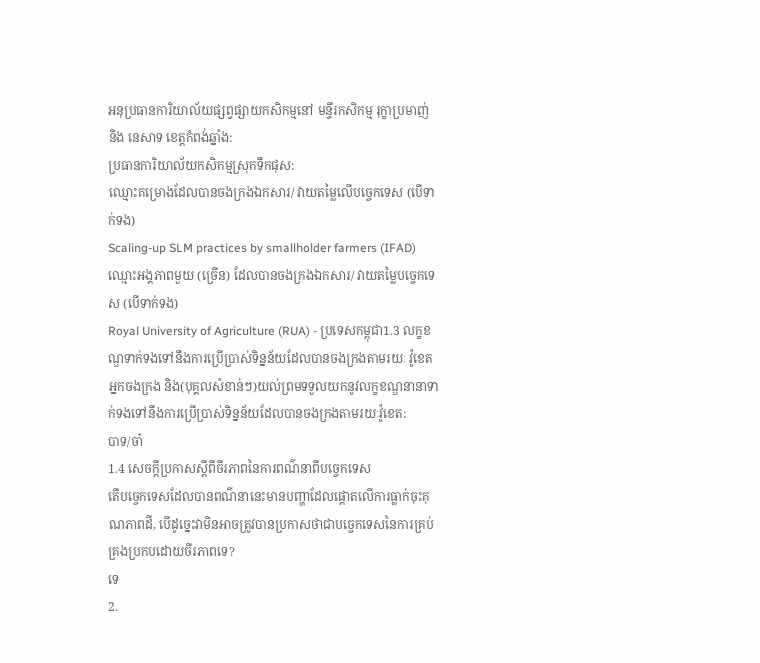អនុប្រធានការិយាល័យផ្សព្វផ្សាយកសិកម្មនៅ មន្ទីរកសិកម្ម រុក្ខាប្រមាញ់ និង នេសាទ ខេត្តកំពង់ឆ្នាំង:
ប្រធានការិយាល័យកសិកម្មស្រុកទឹកផុស:
ឈ្មោះគម្រោងដែលបានចងក្រងឯកសារ/ វាយតម្លៃលើបច្ចេកទេស (បើទាក់ទង)
Scaling-up SLM practices by smallholder farmers (IFAD)ឈ្មោះអង្គភាពមួយ (ច្រើន) ដែលបានចងក្រងឯកសារ/ វាយតម្លៃបច្ចេកទេស (បើទាក់ទង)
Royal University of Agriculture (RUA) - ប្រទេសកម្ពុជា1.3 លក្ខខណ្ឌទាក់ទងទៅនឹងការប្រើប្រាស់ទិន្នន័យដែលបានចងក្រងតាមរយៈ វ៉ូខេត
អ្នកចងក្រង និង(បុគ្គលសំខាន់ៗ)យល់ព្រមទទួលយកនូវលក្ខខណ្ឌនានាទាក់ទងទៅនឹងការប្រើប្រាស់ទិន្នន័យដែលបានចងក្រងតាមរយៈវ៉ូខេត:
បាទ/ចា៎
1.4 សេចក្តីប្រកាសស្តីពីចីរភាពនៃការពណ៌នាពីបច្ចេកទេស
តើបច្ចេកទេសដែលបានពណ៌នានេះមានបញ្ហាដែលផ្តោតលើការធ្លាក់ចុះគុណភាពដី, បើដូច្នេះវាមិនអាចត្រូវបានប្រកាសថាជាបច្ចេកទេសនៃការគ្រប់គ្រងប្រកបដោយចីរភាពទេ?
ទេ
2.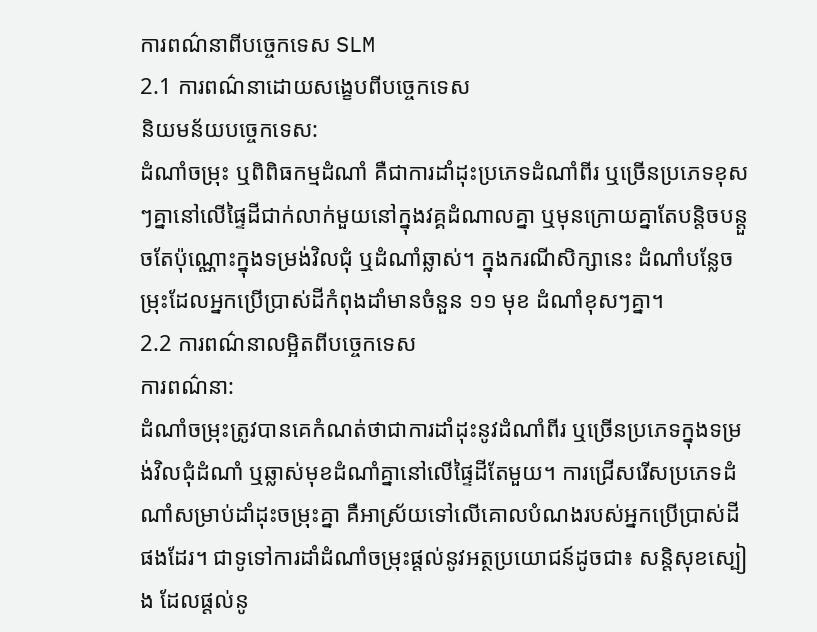ការពណ៌នាពីបច្ចេកទេស SLM
2.1 ការពណ៌នាដោយសង្ខេបពីបច្ចេកទេស
និយមន័យបច្ចេកទេស:
ដំណាំចម្រុះ ឬពិពិធកម្មដំណាំ គឺជាការដាំដុះប្រភេទដំណាំពីរ ឬច្រើនប្រភេទខុសៗគ្នានៅលើផ្ទៃដីជាក់លាក់មួយនៅក្នុងវគ្គដំណាលគ្នា ឬមុនក្រោយគ្នាតែបន្តិចបន្តួចតែប៉ុណ្ណោះក្នុងទម្រង់វិលជុំ ឬដំណាំឆ្លាស់។ ក្នុងករណីសិក្សានេះ ដំណាំបន្លែចម្រុះដែលអ្នកប្រើប្រាស់ដីកំពុងដាំមានចំនួន ១១ មុខ ដំណាំខុសៗគ្នា។
2.2 ការពណ៌នាលម្អិតពីបច្ចេកទេស
ការពណ៌នា:
ដំណាំចម្រុះត្រូវបានគេកំណត់ថាជាការដាំដុះនូវដំណាំពីរ ឬច្រើនប្រភេទក្នុងទម្រង់វិលជុំដំណាំ ឬឆ្លាស់មុខដំណាំគ្នានៅលើផ្ទៃដីតែមួយ។ ការជ្រើសរើសប្រភេទដំណាំសម្រាប់ដាំដុះចម្រុះគ្នា គឺអាស្រ័យទៅលើគោលបំណងរបស់អ្នកប្រើប្រាស់ដីផងដែរ។ ជាទូទៅការដាំដំណាំចម្រុះផ្តល់នូវអត្ថប្រយោជន៍ដូចជា៖ សន្តិសុខស្បៀង ដែលផ្តល់នូ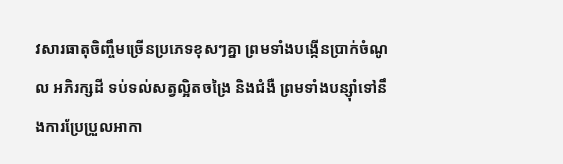វសារធាតុចិញ្ចឹមច្រើនប្រភេទខុសៗគ្នា ព្រមទាំងបង្កើនប្រាក់ចំណូល អភិរក្សដី ទប់ទល់សត្វល្អិតចង្រៃ និងជំងឺ ព្រមទាំងបន្ស៊ាំទៅនឹងការប្រែប្រួលអាកា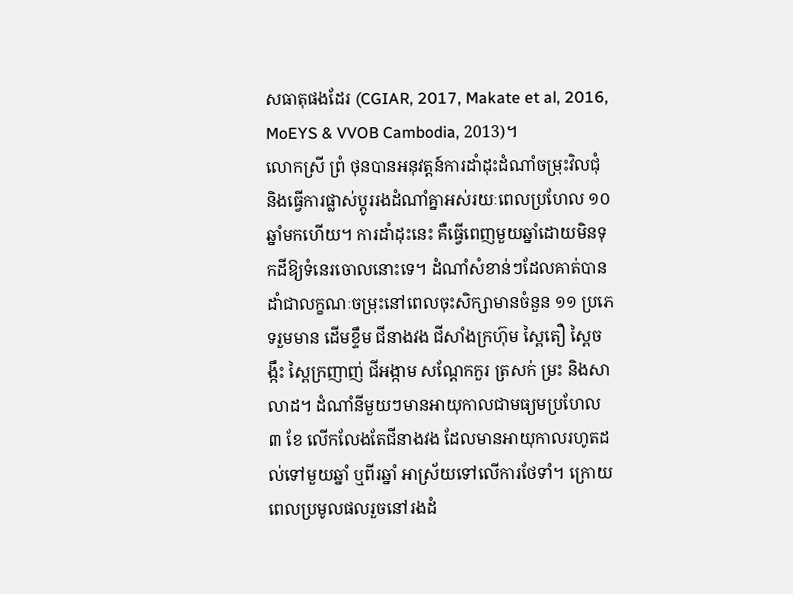សធាតុផងដែរ (CGIAR, 2017, Makate et al, 2016, MoEYS & VVOB Cambodia, 2013)។
លោកស្រី ព្រំ ថុនបានអនុវត្តន៍ការដាំដុះដំណាំចម្រុះវិលជុំ និងធ្វើការផ្លាស់ប្តូររងដំណាំគ្នាអស់រយៈពេលប្រហែល ១០ ឆ្នាំមកហើយ។ ការដាំដុះនេះ គឺធ្វើពេញមួយឆ្នាំដោយមិនទុកដីឱ្យទំនេរចោលនោះទេ។ ដំណាំសំខាន់ៗដែលគាត់បានដាំជាលក្ខណៈចម្រុះនៅពេលចុះសិក្សាមានចំនួន ១១ ប្រភេទរួមមាន ដើមខ្ទឹម ជីនាងវង ជីសាំងក្រហ៊ុម ស្ពៃតឿ ស្ពៃចង្កឹះ ស្ពៃក្រញាញ់ ជីអង្កាម សណ្ដែកកួរ ត្រសក់ ម្រះ និងសាលាដ។ ដំណាំនីមួយៗមានអាយុកាលជាមធ្យមប្រហែល ៣ ខែ លើកលែងតែជីនាងវង ដែលមានអាយុកាលរហូតដល់ទៅមួយឆ្នាំ ឬពីរឆ្នាំ អាស្រ័យទៅលើការថែទាំ។ ក្រោយពេលប្រមូលផលរួចនៅរងដំ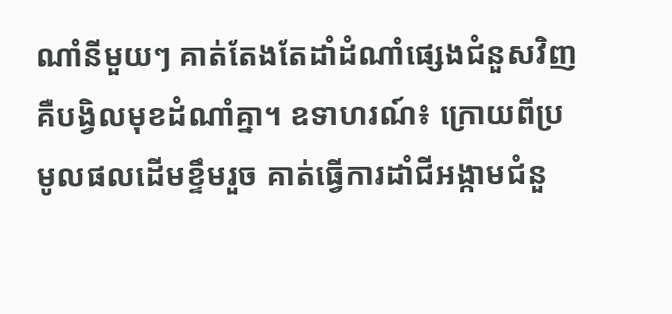ណាំនីមួយៗ គាត់តែងតែដាំដំណាំផ្សេងជំនួសវិញ គឺបង្វិលមុខដំណាំគ្នា។ ឧទាហរណ៍៖ ក្រោយពីប្រមូលផលដើមខ្ទឹមរួច គាត់ធ្វើការដាំជីអង្កាមជំនួ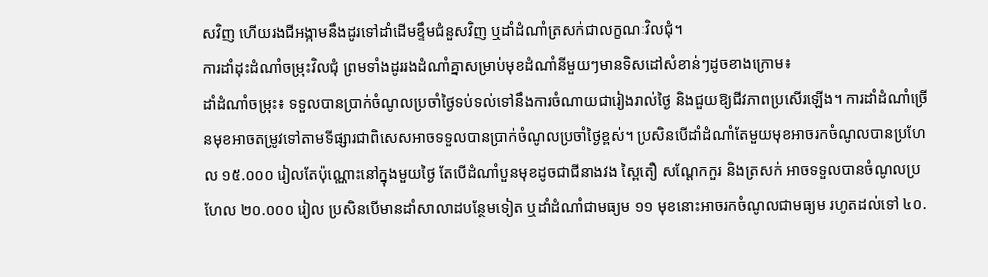សវិញ ហើយរងជីអង្កាមនឹងដូរទៅដាំដើមខ្ទឹមជំនួសវិញ ឬដាំដំណាំត្រសក់ជាលក្ខណៈវិលជុំ។
ការដាំដុះដំណាំចម្រុះវិលជុំ ព្រមទាំងដូររងដំណាំគ្នាសម្រាប់មុខដំណាំនីមួយៗមានទិសដៅសំខាន់ៗដូចខាងក្រោម៖
ដាំដំណាំចម្រុះ៖ ទទួលបានប្រាក់ចំណូលប្រចាំថ្ងៃទប់ទល់ទៅនឹងការចំណាយជារៀងរាល់ថ្ងៃ និងជួយឱ្យជីវភាពប្រសើរឡើង។ ការដាំដំណាំច្រើនមុខអាចតម្រូវទៅតាមទីផ្សារជាពិសេសអាចទទួលបានប្រាក់ចំណូលប្រចាំថ្ងៃខ្ពស់។ ប្រសិនបើដាំដំណាំតែមួយមុខអាចរកចំណូលបានប្រហែល ១៥.០០០ រៀលតែប៉ុណ្ណោះនៅក្នុងមួយថ្ងៃ តែបើដំណាំបួនមុខដូចជាជីនាងវង ស្ពៃតឿ សណ្តែកកួរ និងត្រសក់ អាចទទួលបានចំណូលប្រហែល ២០.០០០ រៀល ប្រសិនបើមានដាំសាលាដបន្ថែមទៀត ឬដាំដំណាំជាមធ្យម ១១ មុខនោះអាចរកចំណូលជាមធ្យម រហូតដល់ទៅ ៤០.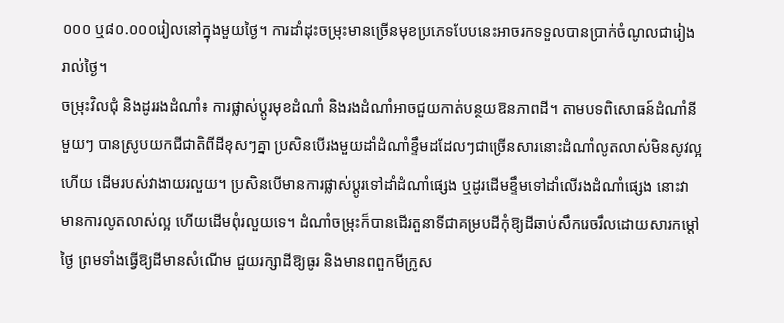០០០ ឬ៨០.០០០រៀលនៅក្នុងមួយថ្ងៃ។ ការដាំដុះចម្រុះមានច្រើនមុខប្រភេទបែបនេះអាចរកទទួលបានប្រាក់ចំណូលជារៀងរាល់ថ្ងៃ។
ចម្រុះវិលជុំ និងដូររងដំណាំ៖ ការផ្លាស់ប្ដូរមុខដំណាំ និងរងដំណាំអាចជួយកាត់បន្ថយឱនភាពដី។ តាមបទពិសោធន៍ដំណាំនីមួយៗ បានស្រូបយកជីជាតិពីដីខុសៗគ្នា ប្រសិនបើរងមួយដាំដំណាំខ្ទឹមដដែលៗជាច្រើនសារនោះដំណាំលូតលាស់មិនសូវល្អហើយ ដើមរបស់វាងាយរលួយ។ ប្រសិនបើមានការផ្លាស់ប្ដូរទៅដាំដំណាំផ្សេង ឬដូរដើមខ្ទឹមទៅដាំលើរងដំណាំផ្សេង នោះវាមានការលូតលាស់ល្អ ហើយដើមពុំរលួយទេ។ ដំណាំចម្រុះក៏បានដើរតួនាទីជាគម្របដីកុំឱ្យដីឆាប់សឹករេចរឹលដោយសារកម្ដៅថ្ងៃ ព្រមទាំងធ្វើឱ្យដីមានសំណើម ជួយរក្សាដីឱ្យធូរ និងមានពពួកមីក្រូស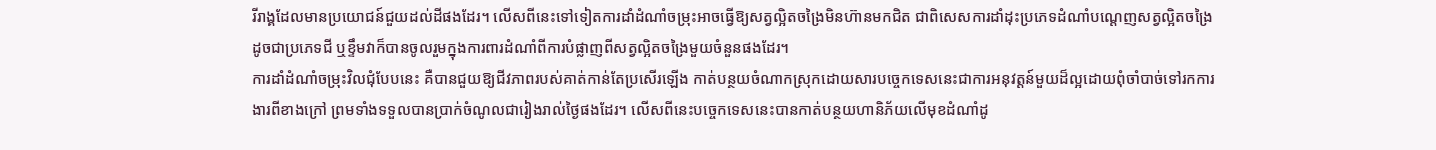រីរាង្គដែលមានប្រយោជន៍ជួយដល់ដីផងដែរ។ លើសពីនេះទៅទៀតការដាំដំណាំចម្រុះអាចធ្វើឱ្យសត្វល្អិតចង្រៃមិនហ៊ានមកជិត ជាពិសេសការដាំដុះប្រភេទដំណាំបណ្តេញសត្វល្អិតចង្រៃដូចជាប្រភេទជី ឬខ្ទឹមវាក៏បានចូលរួមក្នុងការពារដំណាំពីការបំផ្លាញពីសត្វល្អិតចង្រៃមួយចំនួនផងដែរ។
ការដាំដំណាំចម្រុះវិលជុំបែបនេះ គឺបានជួយឱ្យជីវភាពរបស់គាត់កាន់តែប្រសើរឡើង កាត់បន្ថយចំណាកស្រុកដោយសារបច្ចេកទេសនេះជាការអនុវត្តន៍មួយដ៏ល្អដោយពុំចាំបាច់ទៅរកការងារពីខាងក្រៅ ព្រមទាំងទទួលបានប្រាក់ចំណូលជារៀងរាល់ថ្ងៃផងដែរ។ លើសពីនេះបច្ចេកទេសនេះបានកាត់បន្ថយហានិភ័យលើមុខដំណាំដូ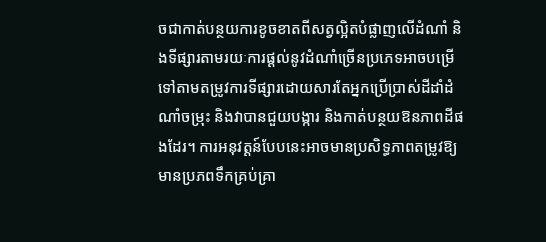ចជាកាត់បន្ថយការខូចខាតពីសត្វល្អិតបំផ្លាញលើដំណាំ និងទីផ្សារតាមរយៈការផ្តល់នូវដំណាំច្រើនប្រភេទអាចបម្រើទៅតាមតម្រូវការទីផ្សារដោយសារតែអ្នកប្រើប្រាស់ដីដាំដំណាំចម្រុះ និងវាបានជួយបង្ការ និងកាត់បន្ថយឱនភាពដីផងដែរ។ ការអនុវត្តន៍បែបនេះអាចមានប្រសិទ្ធភាពតម្រូវឱ្យមានប្រភពទឹកគ្រប់គ្រា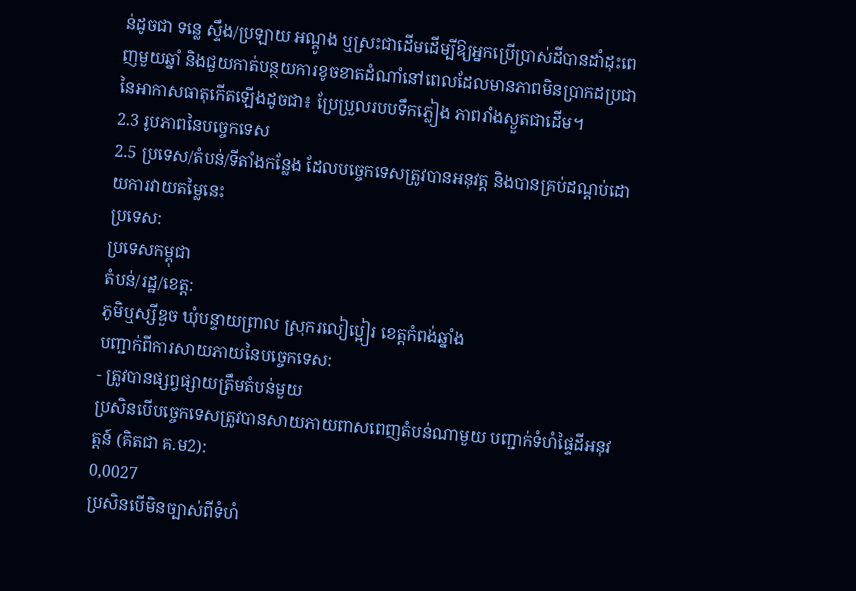ន់ដូចជា ទន្លេ ស្ទឹង/ប្រឡាយ អណ្ដូង ឬស្រះជាដើមដើម្បីឱ្យអ្នកប្រើប្រាស់ដីបានដាំដុះពេញមួយឆ្នាំ និងជួយកាត់បន្ថយការខូចខាតដំណាំនៅពេលដែលមានភាពមិនប្រាកដប្រជានៃអាកាសធាតុកើតឡើងដូចជា៖ ប្រែប្រួលរបបទឹកភ្លៀង ភាពរាំងស្ងួតជាដើម។
2.3 រូបភាពនៃបច្ចេកទេស
2.5 ប្រទេស/តំបន់/ទីតាំងកន្លែង ដែលបច្ចេកទេសត្រូវបានអនុវត្ត និងបានគ្រប់ដណ្តប់ដោយការវាយតម្លៃនេះ
ប្រទេស:
ប្រទេសកម្ពុជា
តំបន់/រដ្ឋ/ខេត្ត:
ភូមិឬស្សីឌួច ឃុំបន្ទាយព្រាល ស្រុករលៀប្អៀរ ខេត្តកំពង់ឆ្នាំង
បញ្ជាក់ពីការសាយភាយនៃបច្ចេកទេស:
- ត្រូវបានផ្សព្វផ្សាយត្រឹមតំបន់មួយ
ប្រសិនបើបច្ចេកទេសត្រូវបានសាយភាយពាសពេញតំបន់ណាមួយ បញ្ជាក់ទំហំផ្ទៃដីអនុវត្តន៍ (គិតជា គ.ម2):
0,0027
ប្រសិនបើមិនច្បាស់ពីទំហំ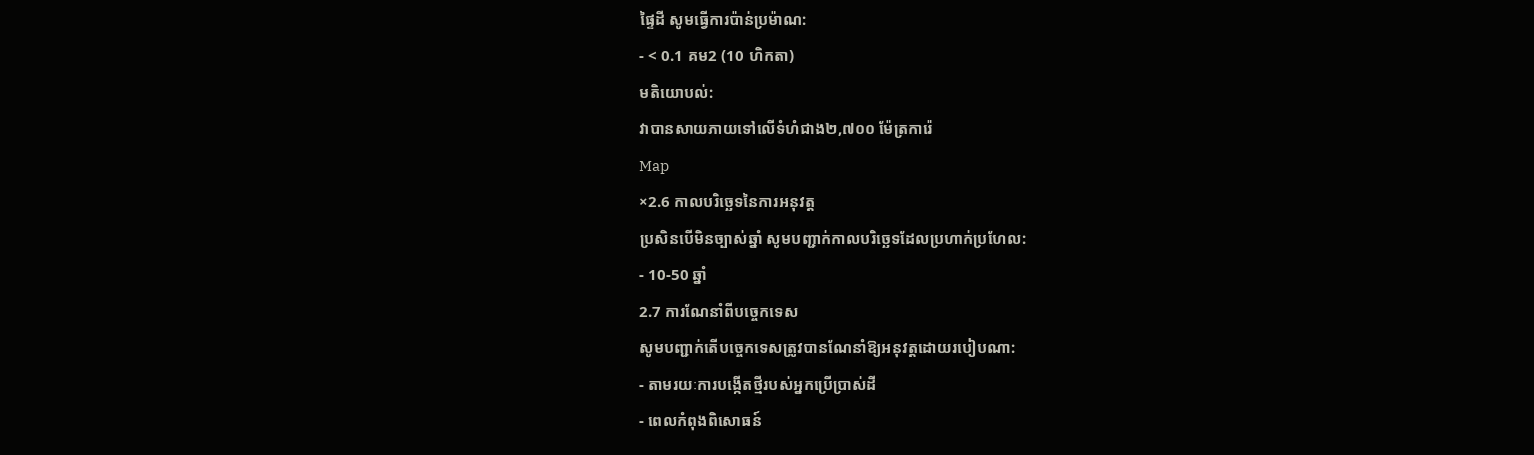ផ្ទៃដី សូមធ្វើការប៉ាន់ប្រម៉ាណ:
- < 0.1 គម2 (10 ហិកតា)
មតិយោបល់:
វាបានសាយភាយទៅលើទំហំជាង២,៧០០ ម៉ែត្រការ៉េ
Map
×2.6 កាលបរិច្ឆេទនៃការអនុវត្ត
ប្រសិនបើមិនច្បាស់ឆ្នាំ សូមបញ្ជាក់កាលបរិច្ឆេទដែលប្រហាក់ប្រហែល:
- 10-50 ឆ្នាំ
2.7 ការណែនាំពីបច្ចេកទេស
សូមបញ្ជាក់តើបច្ចេកទេសត្រូវបានណែនាំឱ្យអនុវត្តដោយរបៀបណា:
- តាមរយៈការបង្កើតថ្មីរបស់អ្នកប្រើប្រាស់ដី
- ពេលកំពុងពិសោធន៍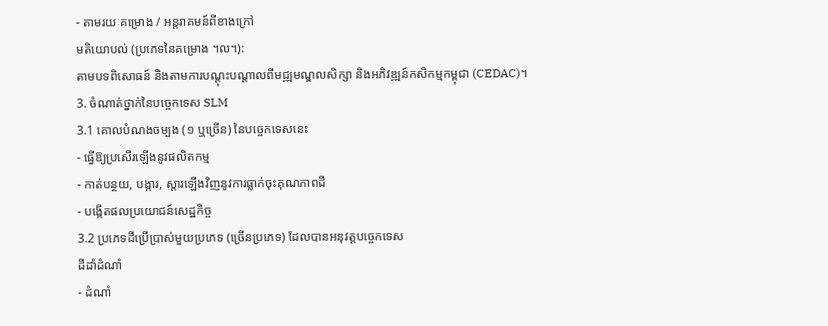- តាមរយៈគម្រោង / អន្តរាគមន៍ពីខាងក្រៅ
មតិយោបល់ (ប្រភេទនៃគម្រោង ។ល។):
តាមបទពិសោធន៍ និងតាមការបណ្តុះបណ្តាលពីមជ្ឍមណ្ឌលសិក្សា និងអភិវឌ្ឍន៍កសិកម្មកម្ពុជា (CEDAC)។
3. ចំណាត់ថ្នាក់នៃបច្ចេកទេស SLM
3.1 គោលបំណងចម្បង (១ ឬច្រើន) នៃបច្ចេកទេសនេះ
- ធ្វើឱ្យប្រសើរឡើងនូវផលិតកម្ម
- កាត់បន្ថយ, បង្ការ, ស្តារឡើងវិញនូវការធ្លាក់ចុះគុណភាពដី
- បង្កើតផលប្រយោជន៍សេដ្ឋកិច្ច
3.2 ប្រភេទដីប្រើប្រាស់មួយប្រភេទ (ច្រើនប្រភេទ) ដែលបានអនុវត្តបច្ចេកទេស
ដីដាំដំណាំ
- ដំណាំ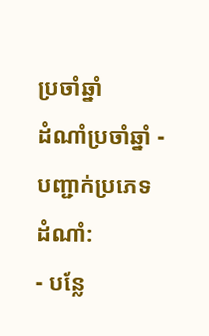ប្រចាំឆ្នាំ
ដំណាំប្រចាំឆ្នាំ - បញ្ជាក់ប្រភេទដំណាំ:
- បន្លែ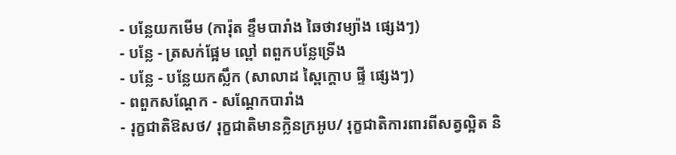- បន្លែយកមើម (ការ៉ុត ខ្ទឹមបារាំង ឆៃថាវម្យ៉ាង ផ្សេងៗ)
- បន្លែ - ត្រសក់ផ្អែម ល្ពៅ ពពួកបន្លែទ្រើង
- បន្លែ - បន្លែយកស្លឹក (សាលាដ ស្ពៃក្តោប ផ្ទី ផ្សេងៗ)
- ពពួកសណ្តែក - សណ្តែកបារាំង
- រុក្ខជាតិឱសថ/ រុក្ខជាតិមានក្លិនក្រអូប/ រុក្ខជាតិការពារពីសត្វល្អិត និ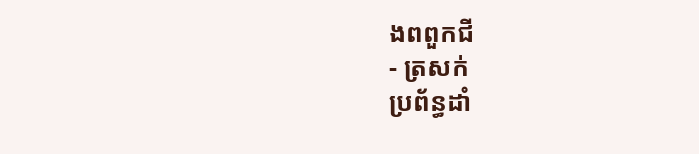ងពពួកជី
- ត្រសក់
ប្រព័ន្ធដាំ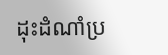ដុះដំណាំប្រ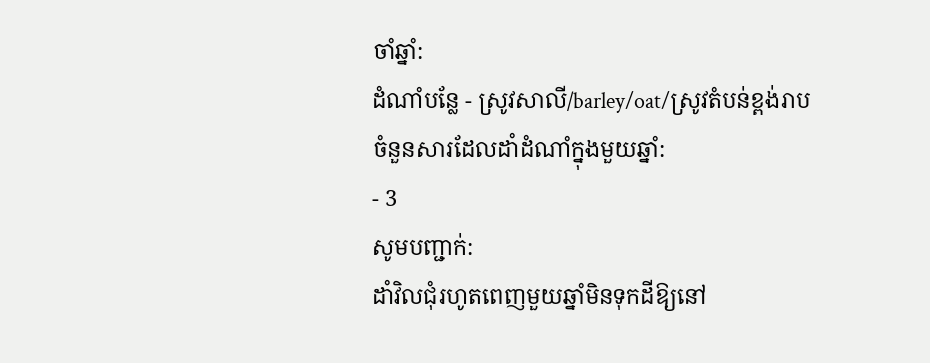ចាំឆ្នាំ:
ដំណាំបន្លែ - ស្រូវសាលី/barley/oat/ស្រូវតំបន់ខ្ពង់រាប
ចំនួនសារដែលដាំដំណាំក្នុងមួយឆ្នាំ:
- 3
សូមបញ្ជាក់:
ដាំវិលជុំរហូតពេញមួយឆ្នាំមិនទុកដីឱ្យនៅ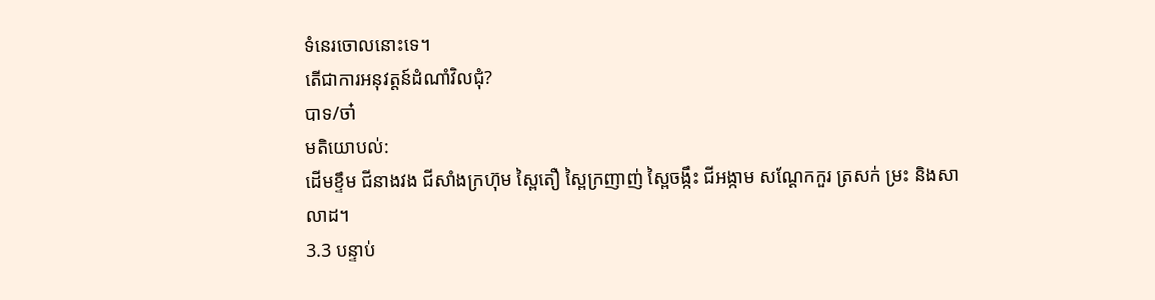ទំនេរចោលនោះទេ។
តើជាការអនុវត្តន៍ដំណាំវិលជុំ?
បាទ/ចា៎
មតិយោបល់:
ដើមខ្ទឹម ជីនាងវង ជីសាំងក្រហ៊ុម ស្ពៃតឿ ស្ពៃក្រញាញ់ ស្ពៃចង្កឹះ ជីអង្កាម សណ្ដែកកួរ ត្រសក់ ម្រះ និងសាលាដ។
3.3 បន្ទាប់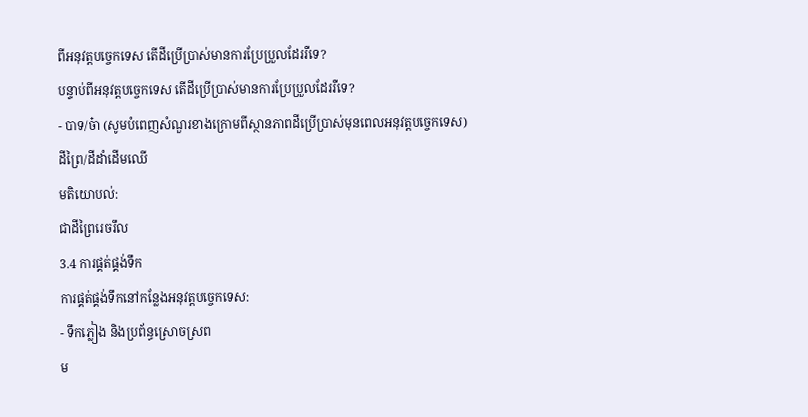ពីអនុវត្តបច្ចេកទេស តើដីប្រើប្រាស់មានការប្រែប្រួលដែររឺទេ?
បន្ទាប់ពីអនុវត្តបច្ចេកទេស តើដីប្រើប្រាស់មានការប្រែប្រួលដែររឺទេ?
- បាទ/ច៎ា (សូមបំពេញសំណួរខាងក្រោមពីស្ថានភាពដីប្រើប្រាស់មុនពេលអនុវត្តបច្ចេកទេស)
ដីព្រៃ/ដីដាំដើមឈើ
មតិយោបល់:
ជាដីព្រៃរេចរឹល
3.4 ការផ្គត់ផ្គង់ទឹក
ការផ្គត់ផ្គង់ទឹកនៅកន្លែងអនុវត្តបច្ចេកទេស:
- ទឹកភ្លៀង និងប្រព័ន្ធស្រោចស្រព
ម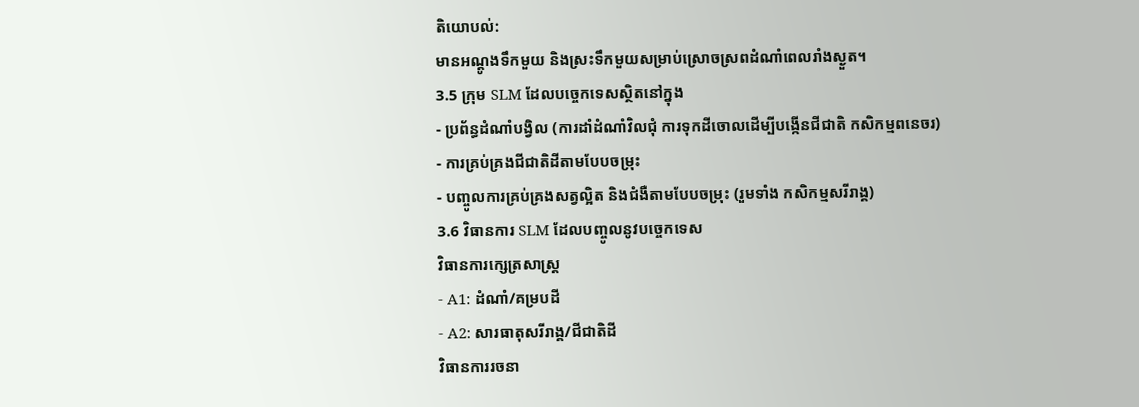តិយោបល់:
មានអណ្ដូងទឹកមួយ និងស្រះទឹកមួយសម្រាប់ស្រោចស្រពដំណាំពេលរាំងស្ងួត។
3.5 ក្រុម SLM ដែលបច្ចេកទេសស្ថិតនៅក្នុង
- ប្រព័ន្ធដំណាំបង្វិល (ការដាំដំណាំវិលជុំ ការទុកដីចោលដើម្បីបង្កើនជីជាតិ កសិកម្មពនេចរ)
- ការគ្រប់គ្រងជីជាតិដីតាមបែបចម្រុះ
- បញ្ចូលការគ្រប់គ្រងសត្វល្អិត និងជំងឺតាមបែបចម្រុះ (រួមទាំង កសិកម្មសរីរាង្គ)
3.6 វិធានការ SLM ដែលបញ្ចូលនូវបច្ចេកទេស
វិធានការក្សេត្រសាស្ត្រ
- A1: ដំណាំ/គម្របដី
- A2: សារធាតុសរីរាង្គ/ជីជាតិដី
វិធានការរចនា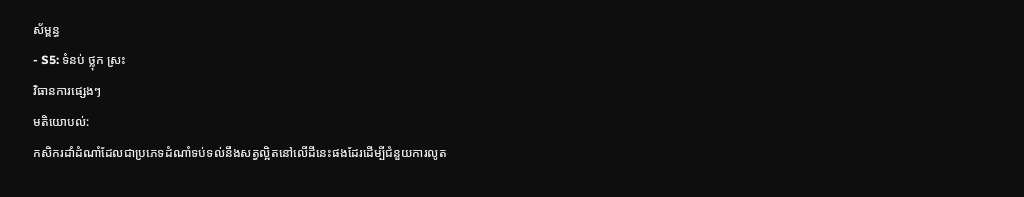ស័ម្ពន្ធ
- S5: ទំនប់ ថ្លុក ស្រះ
វិធានការផ្សេងៗ
មតិយោបល់:
កសិករដាំដំណាំដែលជាប្រភេទដំណាំទប់ទល់នឹងសត្វល្អិតនៅលើដីនេះផងដែរដើម្បីជំនួយការលូត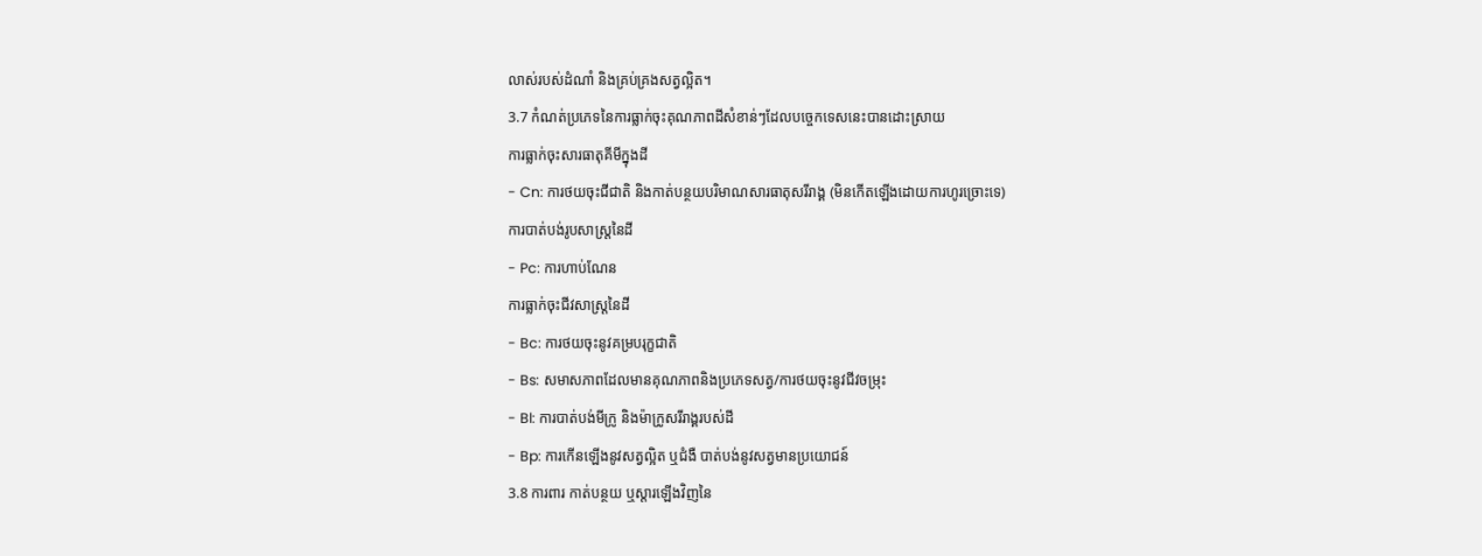លាស់របស់ដំណាំ និងគ្រប់គ្រងសត្វល្អិត។
3.7 កំណត់ប្រភេទនៃការធ្លាក់ចុះគុណភាពដីសំខាន់ៗដែលបច្ចេកទេសនេះបានដោះស្រាយ
ការធ្លាក់ចុះសារធាតុគីមីក្នុងដី
- Cn: ការថយចុះជីជាតិ និងកាត់បន្ថយបរិមាណសារធាតុសរីរាង្គ (មិនកើតឡើងដោយការហូរច្រោះទេ)
ការបាត់បង់រូបសាស្ត្រនៃដី
- Pc: ការហាប់ណែន
ការធ្លាក់ចុះជីវសាស្ត្រនៃដី
- Bc: ការថយចុះនូវគម្របរុក្ខជាតិ
- Bs: សមាសភាពដែលមានគុណភាពនិងប្រភេទសត្វ/ការថយចុះនូវជីវចម្រុះ
- Bl: ការបាត់បង់មីក្រូ និងម៉ាក្រូសរីរាង្គរបស់ដី
- Bp: ការកើនឡើងនូវសត្វល្អិត ឬជំងឺ បាត់បង់នូវសត្វមានប្រយោជន៍
3.8 ការពារ កាត់បន្ថយ ឬស្តារឡើងវិញនៃ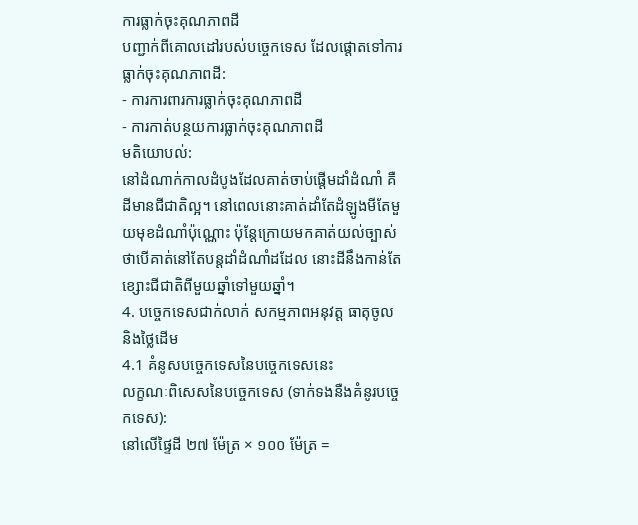ការធ្លាក់ចុះគុណភាពដី
បញ្ជាក់ពីគោលដៅរបស់បច្ចេកទេស ដែលផ្តោតទៅការធ្លាក់ចុះគុណភាពដី:
- ការការពារការធ្លាក់ចុះគុណភាពដី
- ការកាត់បន្ថយការធ្លាក់ចុះគុណភាពដី
មតិយោបល់:
នៅដំណាក់កាលដំបូងដែលគាត់ចាប់ផ្តើមដាំដំណាំ គឺដីមានជីជាតិល្អ។ នៅពេលនោះគាត់ដាំតែដំឡូងមីតែមួយមុខដំណាំប៉ុណ្ណោះ ប៉ុន្តែក្រោយមកគាត់យល់ច្បាស់ថាបើគាត់នៅតែបន្តដាំដំណាំដដែល នោះដីនឹងកាន់តែខ្សោះជីជាតិពីមួយឆ្នាំទៅមួយឆ្នាំ។
4. បច្ចេកទេសជាក់លាក់ សកម្មភាពអនុវត្ត ធាតុចូល និងថ្លៃដើម
4.1 គំនូសបច្ចេកទេសនៃបច្ចេកទេសនេះ
លក្ខណៈពិសេសនៃបច្ចេកទេស (ទាក់ទងនឺងគំនូរបច្ចេកទេស):
នៅលើផ្ទៃដី ២៧ ម៉ែត្រ × ១០០ ម៉ែត្រ =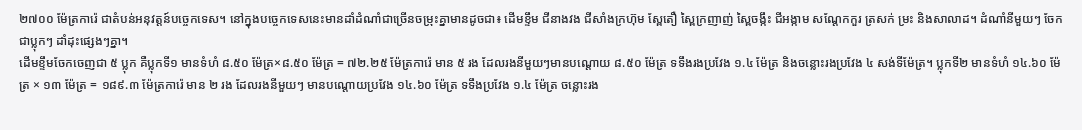២៧០០ ម៉ែត្រការ៉េ ជាតំបន់អនុវត្តន៍បច្ចេកទេស។ នៅក្នុងបច្ចេកទេសនេះមានដាំដំណាំជាច្រើនចម្រុះគ្នាមានដូចជា៖ ដើមខ្ទឹម ជីនាងវង ជីសាំងក្រហ៊ុម ស្ពែតឿ ស្ពៃក្រញាញ់ ស្ពៃចង្កឹះ ជីអង្កាម សណ្តែកកួរ ត្រសក់ ម្រះ និងសាលាដ។ ដំណាំនីមួយៗ ចែកជាប្លុកៗ ដាំដុះផ្សេងៗគ្នា។
ដើមខ្ទឹមចែកចេញជា ៥ ប្លុក គឺប្លុកទី១ មានទំហំ ៨.៥០ ម៉ែត្រ×៨.៥០ ម៉ែត្រ = ៧២.២៥ ម៉ែត្រការ៉េ មាន ៥ រង ដែលរងនីមួយៗមានបណ្តោយ ៨.៥០ ម៉ែត្រ ទទឹងរងប្រវែង ១.៤ ម៉ែត្រ និងចន្លោះរងប្រវែង ៤ សង់ទីម៉ែត្រ។ ប្លុកទី២ មានទំហំ ១៤.៦០ ម៉ែត្រ × ១៣ ម៉ែត្រ = ១៨៩.៣ ម៉ែត្រការ៉េ មាន ២ រង ដែលរងនីមួយៗ មានបណ្តោយប្រវែង ១៤.៦០ ម៉ែត្រ ទទឹងប្រវែង ១.៤ ម៉ែត្រ ចន្លោះរង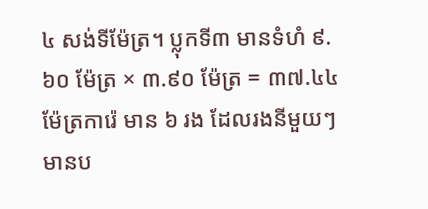៤ សង់ទីម៉ែត្រ។ ប្លុកទី៣ មានទំហំ ៩.៦០ ម៉ែត្រ × ៣.៩០ ម៉ែត្រ = ៣៧.៤៤ ម៉ែត្រការ៉េ មាន ៦ រង ដែលរងនីមួយៗ មានប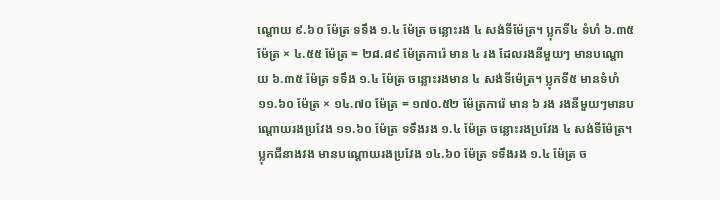ណ្តោយ ៩.៦០ ម៉ែត្រ ទទឹង ១.៤ ម៉ែត្រ ចន្លោះរង ៤ សង់ទីម៉ែត្រ។ ប្លុកទី៤ ទំហំ ៦.៣៥ ម៉ែត្រ × ៤.៥៥ ម៉ែត្រ = ២៨.៨៩ ម៉ែត្រការ៉េ មាន ៤ រង ដែលរងនីមួយៗ មានបណ្តោយ ៦.៣៥ ម៉ែត្រ ទទឹង ១.៤ ម៉ែត្រ ចន្លោះរងមាន ៤ សង់ទីម៉េត្រ។ ប្លុកទី៥ មានទំហំ ១១.៦០ ម៉ែត្រ × ១៤.៧០ ម៉ែត្រ = ១៧០.៥២ ម៉ែត្រការ៉េ មាន ៦ រង រងនីមួយៗមានបណ្តោយរងប្រវែង ១១.៦០ ម៉ែត្រ ទទឹងរង ១.៤ ម៉ែត្រ ចន្លោះរងប្រវែង ៤ សង់ទីម៉ែត្រ។
ប្លុកជីនាងវង មានបណ្តោយរងប្រវែង ១៤.៦០ ម៉ែត្រ ទទឹងរង ១.៤ ម៉ែត្រ ច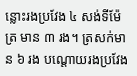ន្លោះរងប្រវែង ៤ សង់ទីម៉ែត្រ មាន ៣ រង។ ត្រសក់មាន ៦ រង បណ្តោយរងប្រវែង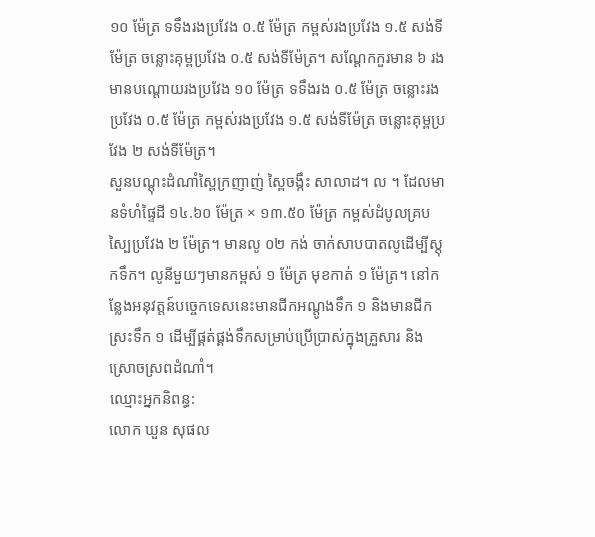១០ ម៉ែត្រ ទទឹងរងប្រវែង ០.៥ ម៉ែត្រ កម្ពស់រងប្រវែង ១.៥ សង់ទីម៉ែត្រ ចន្លោះគុម្ពប្រវែង ០.៥ សង់ទីម៉ែត្រ។ សណ្តែកកួរមាន ៦ រង មានបណ្តោយរងប្រវែង ១០ ម៉ែត្រ ទទឹងរង ០.៥ ម៉ែត្រ ចន្លោះរងប្រវែង ០.៥ ម៉ែត្រ កម្ពស់រងប្រវែង ១.៥ សង់ទីម៉ែត្រ ចន្លោះគុម្ពប្រវែង ២ សង់ទីម៉ែត្រ។
សួនបណ្តុះដំណាំស្ពៃក្រញាញ់ ស្ពៃចង្កឹះ សាលាដ។ ល ។ ដែលមានទំហំផ្ទៃដី ១៤.៦០ ម៉ែត្រ × ១៣.៥០ ម៉ែត្រ កម្ពស់ដំបូលគ្របស្បៃប្រវែង ២ ម៉ែត្រ។ មានលូ ០២ កង់ ចាក់សាបបាតលូដើម្បីស្តុកទឹក។ លូនីមួយៗមានកម្ពស់ ១ ម៉ែត្រ មុខកាត់ ១ ម៉ែត្រ។ នៅកន្លែងអនុវត្តន៍បច្ចេកទេសនេះមានជីកអណ្តូងទឹក ១ និងមានជីកស្រះទឹក ១ ដើម្បីផ្គត់ផ្គង់ទឹកសម្រាប់ប្រើប្រាស់ក្នុងគ្រួសារ និងស្រោចស្រពដំណាំ។
ឈ្មោះអ្នកនិពន្ធ:
លោក ឃួន សុផល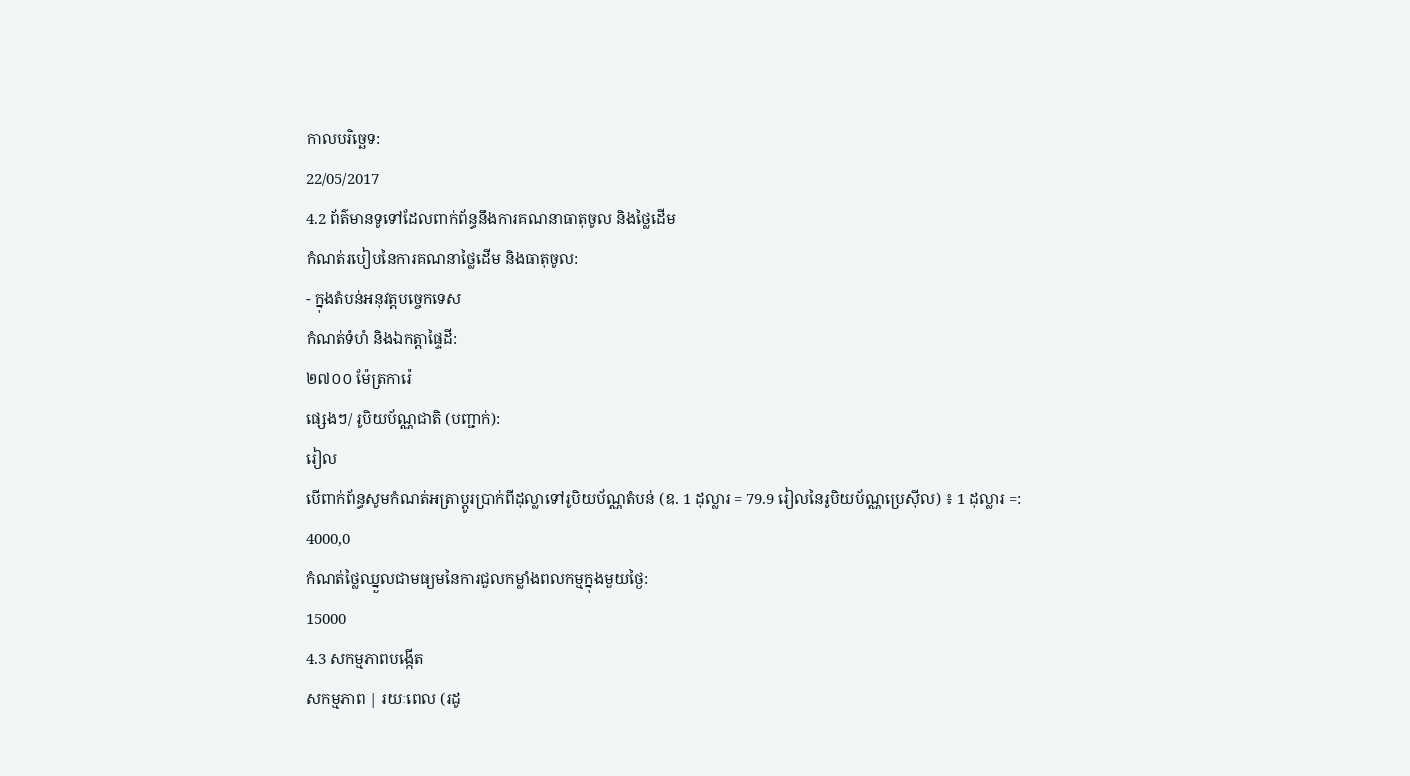កាលបរិច្ឆេទ:
22/05/2017
4.2 ព័ត៌មានទូទៅដែលពាក់ព័ន្ធនឹងការគណនាធាតុចូល និងថ្លៃដើម
កំណត់របៀបនៃការគណនាថ្លៃដើម និងធាតុចូល:
- ក្នុងតំបន់អនុវត្តបច្ចេកទេស
កំណត់ទំហំ និងឯកត្តាផ្ទៃដី:
២៧០០ ម៉ែត្រការ៉េ
ផ្សេងៗ/ រូបិយប័ណ្ណជាតិ (បញ្ជាក់):
រៀល
បើពាក់ព័ន្ធសូមកំណត់អត្រាប្តូរប្រាក់ពីដុល្លាទៅរូបិយប័ណ្ណតំបន់ (ឧ. 1 ដុល្លារ = 79.9 រៀលនៃរូបិយប័ណ្ណប្រេស៊ីល) ៖ 1 ដុល្លារ =:
4000,0
កំណត់ថ្លៃឈ្នួលជាមធ្យមនៃការជួលកម្លាំងពលកម្មក្នុងមួយថ្ងៃ:
15000
4.3 សកម្មភាពបង្កើត
សកម្មភាព | រយៈពេល (រដូ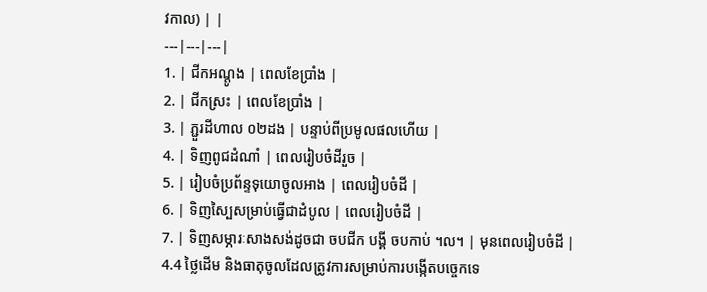វកាល) | |
---|---|---|
1. | ជីកអណ្ដូង | ពេលខែប្រាំង |
2. | ជីកស្រះ | ពេលខែប្រាំង |
3. | ភ្ជួរដីហាល ០២ដង | បន្ទាប់ពីប្រមូលផលហើយ |
4. | ទិញពូជដំណាំ | ពេលរៀបចំដីរួច |
5. | រៀបចំប្រព័ន្ទទុយោចូលអាង | ពេលរៀបចំដី |
6. | ទិញស្បៃសម្រាប់ធ្វើជាដំបូល | ពេលរៀបចំដី |
7. | ទិញសម្ភារៈសាងសង់ដូចជា ចបជីក បង្គី ចបកាប់ ។ល។ | មុនពេលរៀបចំដី |
4.4 ថ្លៃដើម និងធាតុចូលដែលត្រូវការសម្រាប់ការបង្កើតបច្ចេកទេ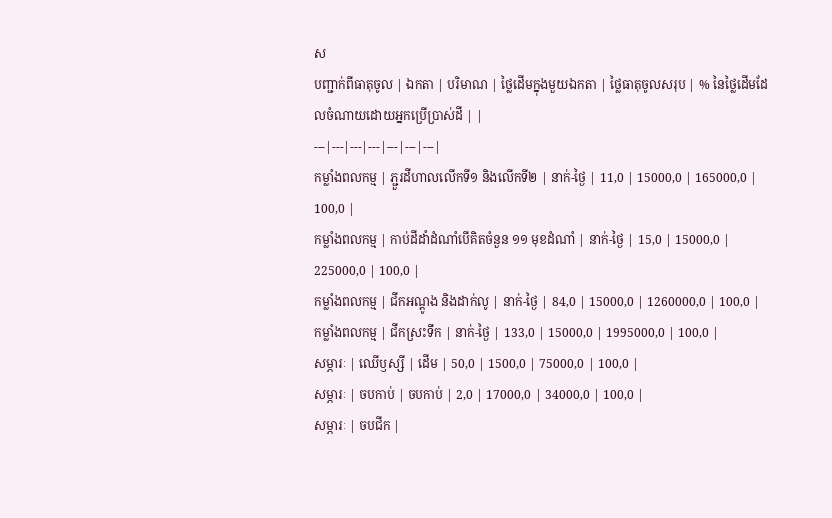ស
បញ្ជាក់ពីធាតុចូល | ឯកតា | បរិមាណ | ថ្លៃដើមក្នុងមួយឯកតា | ថ្លៃធាតុចូលសរុប | % នៃថ្លៃដើមដែលចំណាយដោយអ្នកប្រើប្រាស់ដី | |
---|---|---|---|---|---|---|
កម្លាំងពលកម្ម | ភ្ជួរដីហាលលើកទី១ និងលើកទី២ | នាក់-ថ្ងៃ | 11,0 | 15000,0 | 165000,0 | 100,0 |
កម្លាំងពលកម្ម | កាប់ដីដាំដំណាំបើគិតចំនួន ១១ មុខដំណាំ | នាក់-ថ្ងៃ | 15,0 | 15000,0 | 225000,0 | 100,0 |
កម្លាំងពលកម្ម | ជីកអណ្តូង និងដាក់លូ | នាក់-ថ្ងៃ | 84,0 | 15000,0 | 1260000,0 | 100,0 |
កម្លាំងពលកម្ម | ជីកស្រះទឹក | នាក់-ថ្ងៃ | 133,0 | 15000,0 | 1995000,0 | 100,0 |
សម្ភារៈ | ឈើឫស្សី | ដើម | 50,0 | 1500,0 | 75000,0 | 100,0 |
សម្ភារៈ | ចបកាប់ | ចបកាប់ | 2,0 | 17000,0 | 34000,0 | 100,0 |
សម្ភារៈ | ចបជីក |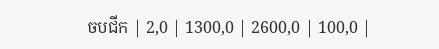ចបជីក | 2,0 | 1300,0 | 2600,0 | 100,0 |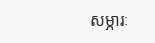សម្ភារៈ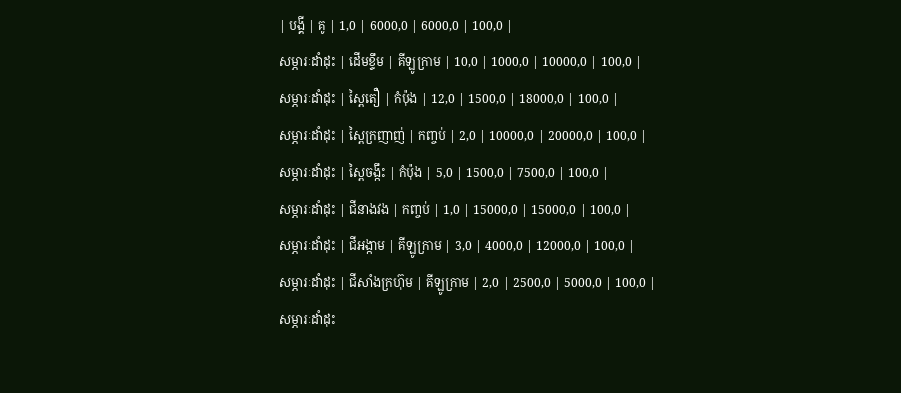| បង្គី | គូ | 1,0 | 6000,0 | 6000,0 | 100,0 |
សម្ភារៈដាំដុះ | ដើមខ្ទឹម | គីឡូក្រាម | 10,0 | 1000,0 | 10000,0 | 100,0 |
សម្ភារៈដាំដុះ | ស្ពៃតឿ | កំប៉ុង | 12,0 | 1500,0 | 18000,0 | 100,0 |
សម្ភារៈដាំដុះ | ស្ពៃក្រញាញ់ | កញ្ចប់ | 2,0 | 10000,0 | 20000,0 | 100,0 |
សម្ភារៈដាំដុះ | ស្ពៃចង្កឹះ | កំប៉ុង | 5,0 | 1500,0 | 7500,0 | 100,0 |
សម្ភារៈដាំដុះ | ជីនាងវង | កញ្ចប់ | 1,0 | 15000,0 | 15000,0 | 100,0 |
សម្ភារៈដាំដុះ | ជីអង្កាម | គីឡូក្រាម | 3,0 | 4000,0 | 12000,0 | 100,0 |
សម្ភារៈដាំដុះ | ជីសាំងក្រហ៊ុម | គីឡូក្រាម | 2,0 | 2500,0 | 5000,0 | 100,0 |
សម្ភារៈដាំដុះ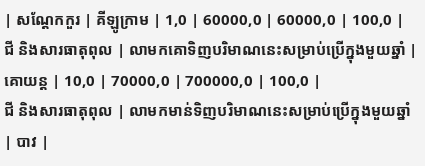| សណ្តែកកួរ | គីឡូក្រាម | 1,0 | 60000,0 | 60000,0 | 100,0 |
ជី និងសារធាតុពុល | លាមកគោទិញបរិមាណនេះសម្រាប់ប្រើក្នុងមួយឆ្នាំ | គោយន្ត | 10,0 | 70000,0 | 700000,0 | 100,0 |
ជី និងសារធាតុពុល | លាមកមាន់ទិញបរិមាណនេះសម្រាប់ប្រើក្នុងមួយឆ្នាំ | បាវ |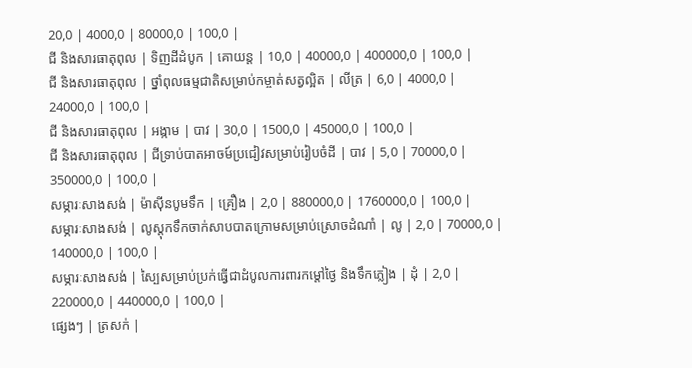20,0 | 4000,0 | 80000,0 | 100,0 |
ជី និងសារធាតុពុល | ទិញដីដំបូក | គោយន្ត | 10,0 | 40000,0 | 400000,0 | 100,0 |
ជី និងសារធាតុពុល | ថ្នាំពុលធម្មជាតិសម្រាប់កម្ចាត់សត្វល្អិត | លីត្រ | 6,0 | 4000,0 | 24000,0 | 100,0 |
ជី និងសារធាតុពុល | អង្កាម | បាវ | 30,0 | 1500,0 | 45000,0 | 100,0 |
ជី និងសារធាតុពុល | ជីទ្រាប់បាតអាចម៍ប្រជៀវសម្រាប់រៀបចំដី | បាវ | 5,0 | 70000,0 | 350000,0 | 100,0 |
សម្ភារៈសាងសង់ | ម៉ាស៊ីនបូមទឹក | គ្រឿង | 2,0 | 880000,0 | 1760000,0 | 100,0 |
សម្ភារៈសាងសង់ | លូស្តុកទឹកចាក់សាបបាតក្រោមសម្រាប់ស្រោចដំណាំ | លូ | 2,0 | 70000,0 | 140000,0 | 100,0 |
សម្ភារៈសាងសង់ | ស្បៃសម្រាប់ប្រក់ធ្វើជាដំបូលការពារកម្តៅថ្ងៃ និងទឹកភ្លៀង | ដុំ | 2,0 | 220000,0 | 440000,0 | 100,0 |
ផ្សេងៗ | ត្រសក់ |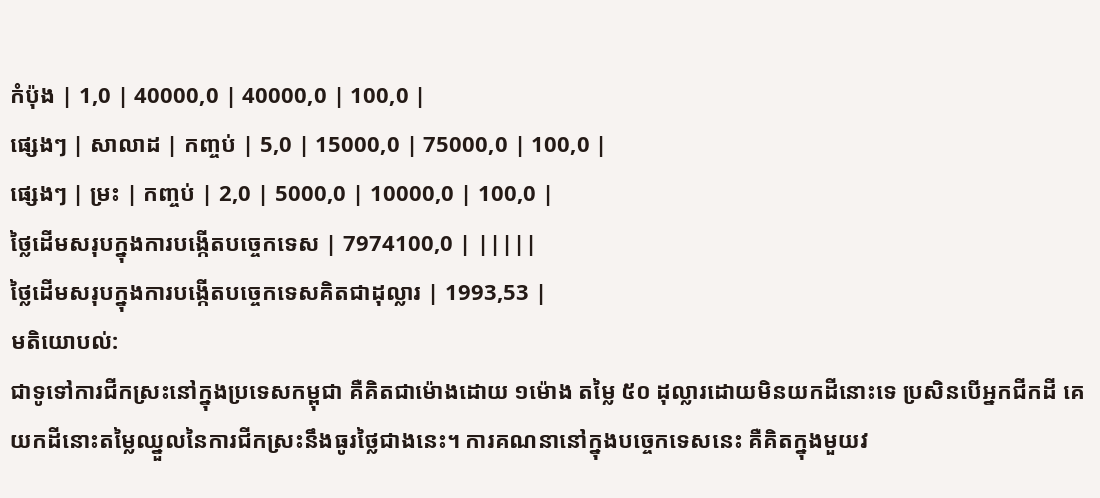កំប៉ុង | 1,0 | 40000,0 | 40000,0 | 100,0 |
ផ្សេងៗ | សាលាដ | កញ្ចប់ | 5,0 | 15000,0 | 75000,0 | 100,0 |
ផ្សេងៗ | ម្រះ | កញ្ចប់ | 2,0 | 5000,0 | 10000,0 | 100,0 |
ថ្លៃដើមសរុបក្នុងការបង្កើតបច្ចេកទេស | 7974100,0 | |||||
ថ្លៃដើមសរុបក្នុងការបង្កើតបច្ចេកទេសគិតជាដុល្លារ | 1993,53 |
មតិយោបល់:
ជាទូទៅការជីកស្រះនៅក្នុងប្រទេសកម្ពុជា គឺគិតជាម៉ោងដោយ ១ម៉ោង តម្លៃ ៥០ ដុល្លារដោយមិនយកដីនោះទេ ប្រសិនបើអ្នកជីកដី គេយកដីនោះតម្លៃឈ្នួលនៃការជីកស្រះនឹងធូរថ្លៃជាងនេះ។ ការគណនានៅក្នុងបច្ចេកទេសនេះ គឺគិតក្នុងមួយវ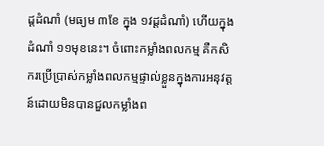ដ្តដំណាំ (មធ្យម ៣ខែ ក្នុង ១វដ្តដំណាំ) ហើយក្នុងដំណាំ ១១មុខនេះ។ ចំពោះកម្លាំងពលកម្ម គឺកសិករប្រើប្រាស់កម្លាំងពលកម្មផ្ទាល់ខ្លួនក្នុងការអនុវត្តន៍ដោយមិនបានជួលកម្លាំងព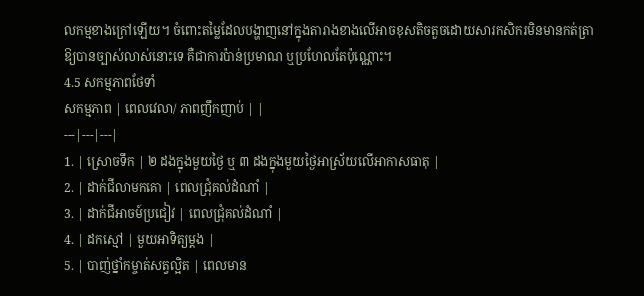លកម្មខាងក្រៅឡើយ។ ចំពោះតម្លៃដែលបង្ហាញនៅក្នុងតារាងខាងលើអាចខុសតិចតួចដោយសារកសិករមិនមានកត់ត្រាឱ្យបានច្បាស់លាស់នោះទេ គឺជាការប៉ាន់ប្រមាណ ឬប្រហែលតែប៉ុណ្ណោះ។
4.5 សកម្មភាពថែទាំ
សកម្មភាព | ពេលវេលា/ ភាពញឹកញាប់ | |
---|---|---|
1. | ស្រោចទឹក | ២ ដងក្នុងមួយថ្ងៃ ឬ ៣ ដងក្នុងមួយថ្ងៃអាស្រ័យលើអាកាសធាតុ |
2. | ដាក់ជីលាមកគោ | ពេលជ្រុំគល់ដំណាំ |
3. | ដាក់ជីអាចម៍ប្រជៀវ | ពេលជ្រុំគល់ដំណាំ |
4. | ដកស្មៅ | មួយអាទិត្យម្ដង |
5. | បាញ់ថ្នាំកម្ចាត់សត្វល្អិត | ពេលមាន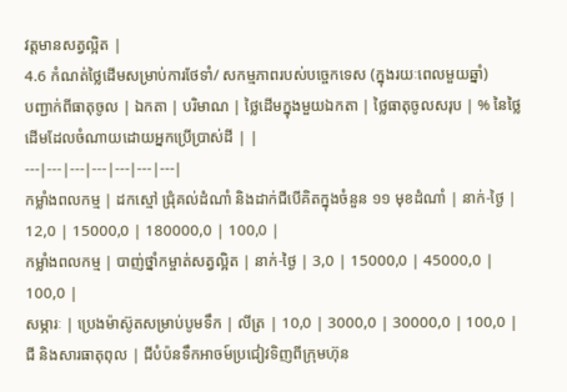វត្តមានសត្វល្អិត |
4.6 កំណត់ថ្លៃដើមសម្រាប់ការថែទាំ/ សកម្មភាពរបស់បច្ចេកទេស (ក្នុងរយៈពេលមួយឆ្នាំ)
បញ្ជាក់ពីធាតុចូល | ឯកតា | បរិមាណ | ថ្លៃដើមក្នុងមួយឯកតា | ថ្លៃធាតុចូលសរុប | % នៃថ្លៃដើមដែលចំណាយដោយអ្នកប្រើប្រាស់ដី | |
---|---|---|---|---|---|---|
កម្លាំងពលកម្ម | ដកស្មៅ ជ្រុំគល់ដំណាំ និងដាក់ជីបើគិតក្នុងចំនួន ១១ មុខដំណាំ | នាក់-ថ្ងៃ | 12,0 | 15000,0 | 180000,0 | 100,0 |
កម្លាំងពលកម្ម | បាញ់ថ្នាំកម្ចាត់សត្វល្អិត | នាក់-ថ្ងៃ | 3,0 | 15000,0 | 45000,0 | 100,0 |
សម្ភារៈ | ប្រេងម៉ាស៊ូតសម្រាប់បូមទឹក | លីត្រ | 10,0 | 3000,0 | 30000,0 | 100,0 |
ជី និងសារធាតុពុល | ជីបំប៉នទឹកអាចម៍ប្រជៀវទិញពីក្រុមហ៊ុន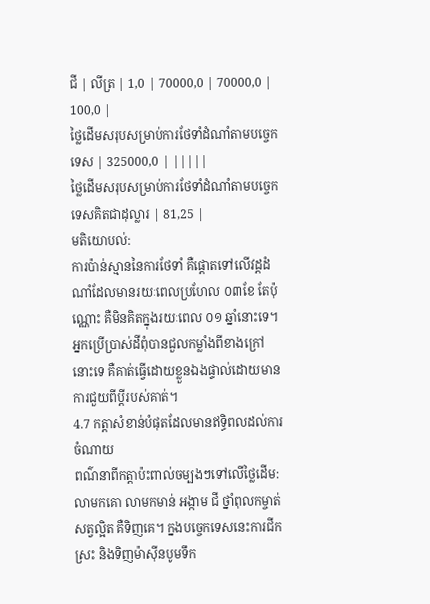ជី | លីត្រ | 1,0 | 70000,0 | 70000,0 | 100,0 |
ថ្លៃដើមសរុបសម្រាប់ការថែទាំដំណាំតាមបច្ចេកទេស | 325000,0 | |||||
ថ្លៃដើមសរុបសម្រាប់ការថែទាំដំណាំតាមបច្ចេកទេសគិតជាដុល្លារ | 81,25 |
មតិយោបល់:
ការប៉ាន់ស្មាននៃការថែទាំ គឺផ្ដោតទៅលើវដ្តដំណាំដែលមានរយៈពេលប្រហែល ០៣ខែ តែប៉ុណ្ណោះ គឺមិនគិតក្នុងរយៈពេល ០១ ឆ្នាំនោះទេ។ អ្នកប្រើប្រាស់ដីពុំបានជួលកម្លាំងពីខាងក្រៅនោះទេ គឺគាត់ធ្វើដោយខ្លួនឯងផ្ទាល់ដោយមានការជួយពីប្តីរបស់គាត់។
4.7 កត្តាសំខាន់បំផុតដែលមានឥទ្ធិពលដល់ការចំណាយ
ពណ៌នាពីកត្តាប៉ះពាល់ចម្បងៗទៅលើថ្លៃដើម:
លាមកគោ លាមកមាន់ អង្កាម ជី ថ្នាំពុលកម្ចាត់សត្វល្អិត គឺទិញគេ។ ក្នងបច្ចេកទេសនេះការជីកស្រះ និងទិញម៉ាស៊ីនបូមទឹក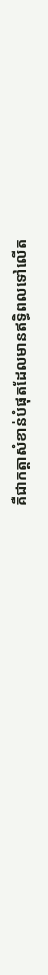គឺជាកត្តាសំខាន់បំផុតដែលមានឥទ្ធិពលទៅលើត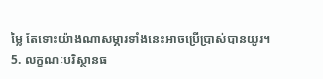ម្លៃ តែទោះយ៉ាងណាសម្ភារទាំងនេះអាចប្រើប្រាស់បានយូរ។
5. លក្ខណៈបរិស្ថានធ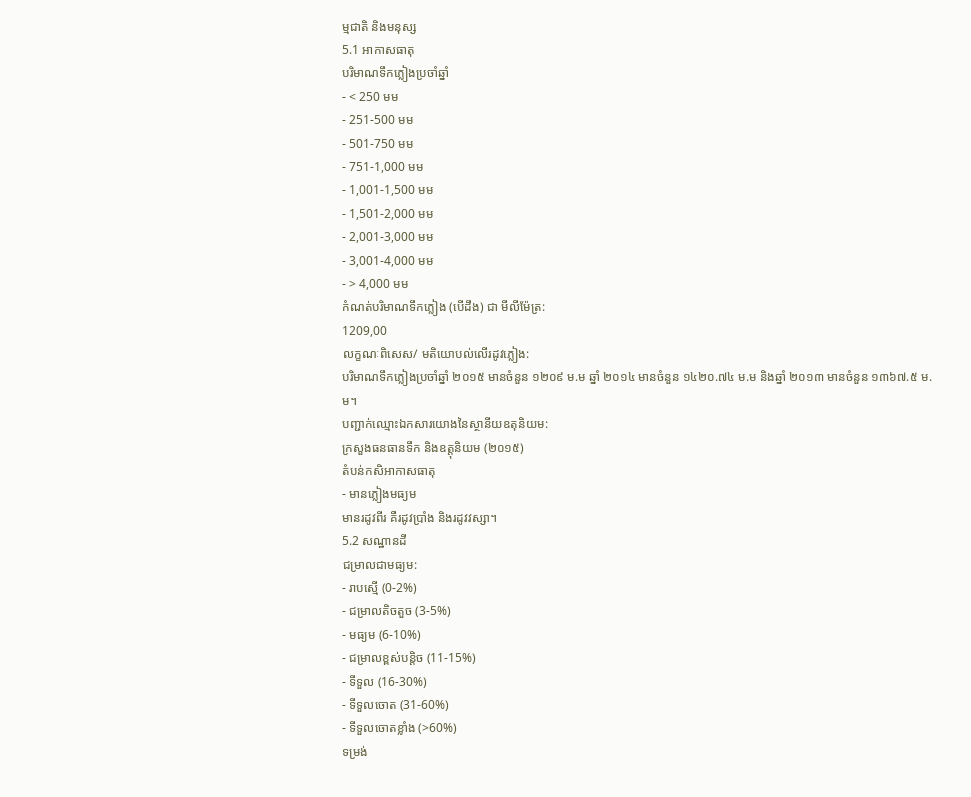ម្មជាតិ និងមនុស្ស
5.1 អាកាសធាតុ
បរិមាណទឹកភ្លៀងប្រចាំឆ្នាំ
- < 250 មម
- 251-500 មម
- 501-750 មម
- 751-1,000 មម
- 1,001-1,500 មម
- 1,501-2,000 មម
- 2,001-3,000 មម
- 3,001-4,000 មម
- > 4,000 មម
កំណត់បរិមាណទឹកភ្លៀង (បើដឹង) ជា មីលីម៉ែត្រ:
1209,00
លក្ខណៈពិសេស/ មតិយោបល់លើរដូវភ្លៀង:
បរិមាណទឹកភ្លៀងប្រចាំឆ្នាំ ២០១៥ មានចំនួន ១២០៩ ម.ម ឆ្នាំ ២០១៤ មានចំនួន ១៤២០.៧៤ ម.ម និងឆ្នាំ ២០១៣ មានចំនួន ១៣៦៧.៥ ម.ម។
បញ្ជាក់ឈ្មោះឯកសារយោងនៃស្ថានីយឧតុនិយម:
ក្រសួងធនធានទឹក និងឧត្តុនិយម (២០១៥)
តំបន់កសិអាកាសធាតុ
- មានភ្លៀងមធ្យម
មានរដូវពីរ គឺរដូវប្រាំង និងរដូវវស្សា។
5.2 សណ្ឋានដី
ជម្រាលជាមធ្យម:
- រាបស្មើ (0-2%)
- ជម្រាលតិចតួច (3-5%)
- មធ្យម (6-10%)
- ជម្រាលខ្ពស់បន្តិច (11-15%)
- ទីទួល (16-30%)
- ទីទួលចោត (31-60%)
- ទីទួលចោតខ្លាំង (>60%)
ទម្រង់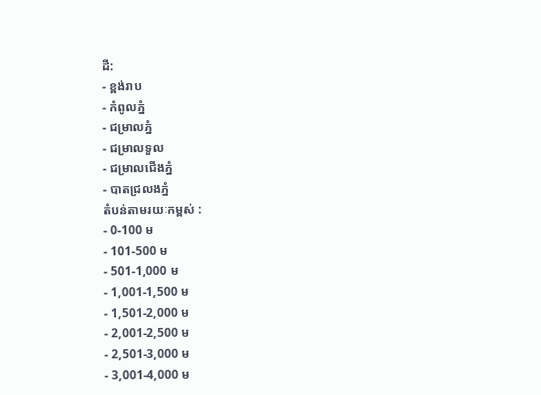ដី:
- ខ្ពង់រាប
- កំពូលភ្នំ
- ជម្រាលភ្នំ
- ជម្រាលទួល
- ជម្រាលជើងភ្នំ
- បាតជ្រលងភ្នំ
តំបន់តាមរយៈកម្ពស់ :
- 0-100 ម
- 101-500 ម
- 501-1,000 ម
- 1,001-1,500 ម
- 1,501-2,000 ម
- 2,001-2,500 ម
- 2,501-3,000 ម
- 3,001-4,000 ម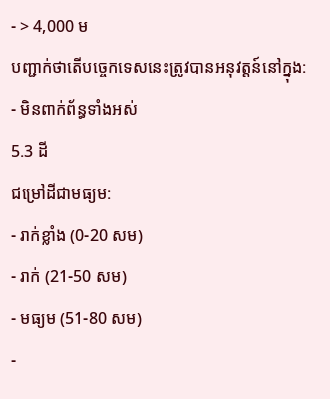- > 4,000 ម
បញ្ជាក់ថាតើបច្ចេកទេសនេះត្រូវបានអនុវត្តន៍នៅក្នុង:
- មិនពាក់ព័ន្ធទាំងអស់
5.3 ដី
ជម្រៅដីជាមធ្យម:
- រាក់ខ្លាំង (0-20 សម)
- រាក់ (21-50 សម)
- មធ្យម (51-80 សម)
-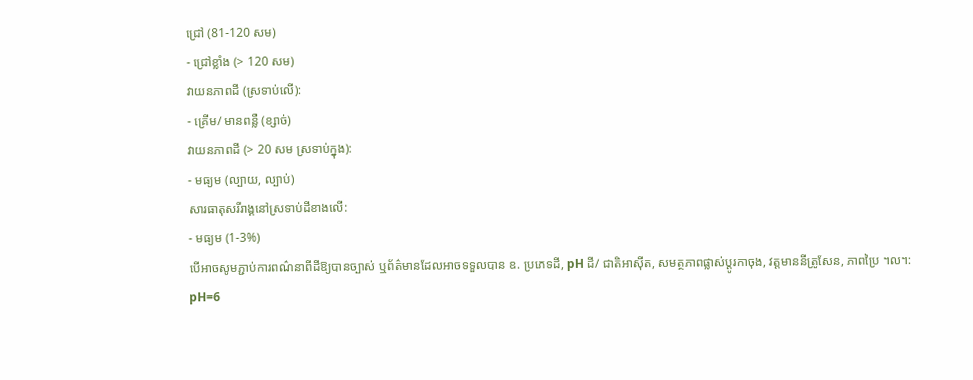ជ្រៅ (81-120 សម)
- ជ្រៅខ្លាំង (> 120 សម)
វាយនភាពដី (ស្រទាប់លើ):
- គ្រើម/ មានពន្លឺ (ខ្សាច់)
វាយនភាពដី (> 20 សម ស្រទាប់ក្នុង):
- មធ្យម (ល្បាយ, ល្បាប់)
សារធាតុសរីរាង្គនៅស្រទាប់ដីខាងលើ:
- មធ្យម (1-3%)
បើអាចសូមភ្ជាប់ការពណ៌នាពីដីឱ្យបានច្បាស់ ឬព័ត៌មានដែលអាចទទួលបាន ឧ. ប្រភេទដី, pH ដី/ ជាតិអាស៊ីត, សមត្ថភាពផ្លាស់ប្តូរកាចុង, វត្តមាននីត្រូសែន, ភាពប្រៃ ។ល។:
pH=6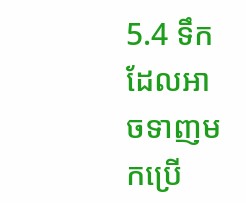5.4 ទឹកដែលអាចទាញមកប្រើ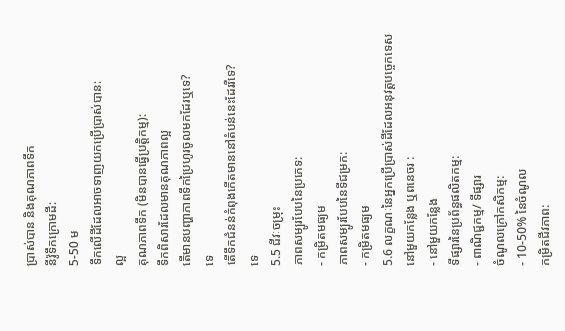ប្រាស់បាន និងគុណភាពទឹក
នីវ៉ូទឹកក្រោមដី:
5-50 ម
ទឹកលើដីដែលអាចទាញយកប្រើប្រាស់បាន:
ល្អ
គុណភាពទឹក (មិនបានធ្វើប្រត្តិកម្ម):
ទឹកពិសារដែលមានគុណភាពល្អ
តើមានបញ្ហាភាពទឹកប្រៃហូរចូលមកដែរឬទេ?
ទេ
តើទឹកជំនន់កំពុងកើតមាននៅតំបន់នេះដែររឺទេ?
ទេ
5.5 ជីវៈចម្រុះ
ភាពសម្បូរបែបនៃប្រភេទ:
- កម្រិតមធ្យម
ភាពសម្បូរបែបនៃទីជម្រក:
- កម្រិតមធ្យម
5.6 លក្ខណៈនៃអ្នកប្រើប្រាស់ដីដែលអនុវត្តបច្ចេកទេស
នៅមួយកន្លែង ឬពនេចរ :
- នៅមួយកន្លែង
ទីផ្សារនៃប្រព័ន្ធផលិតកម្ម:
- ពាណិជ្ជកម្ម/ ទីផ្សារ
ចំណូលក្រៅកសិកម្ម:
- 10-50% នៃចំណូល
កម្រិតជីវភាព: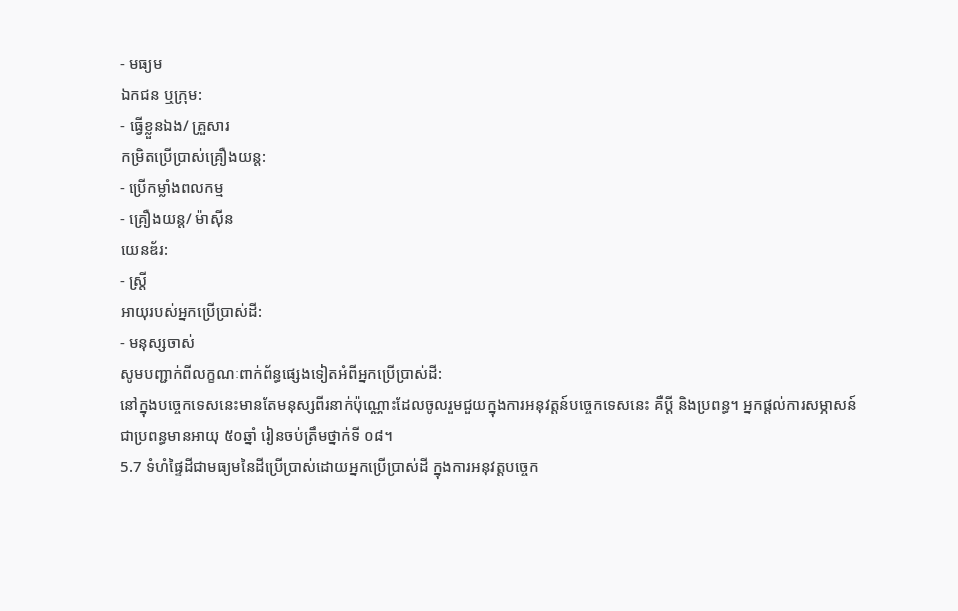- មធ្យម
ឯកជន ឬក្រុម:
- ធ្វើខ្លួនឯង/ គ្រួសារ
កម្រិតប្រើប្រាស់គ្រឿងយន្ត:
- ប្រើកម្លាំងពលកម្ម
- គ្រឿងយន្ត/ ម៉ាស៊ីន
យេនឌ័រ:
- ស្ត្រី
អាយុរបស់អ្នកប្រើប្រាស់ដី:
- មនុស្សចាស់
សូមបញ្ជាក់ពីលក្ខណៈពាក់ព័ន្ធផ្សេងទៀតអំពីអ្នកប្រើប្រាស់ដី:
នៅក្នុងបច្ចេកទេសនេះមានតែមនុស្សពីរនាក់ប៉ុណ្ណោះដែលចូលរួមជួយក្នុងការអនុវត្តន៍បច្ចេកទេសនេះ គឺប្តី និងប្រពន្ធ។ អ្នកផ្តល់ការសម្ភាសន៍ជាប្រពន្ធមានអាយុ ៥០ឆ្នាំ រៀនចប់ត្រឹមថ្នាក់ទី ០៨។
5.7 ទំហំផ្ទៃដីជាមធ្យមនៃដីប្រើប្រាស់ដោយអ្នកប្រើប្រាស់ដី ក្នុងការអនុវត្តបច្ចេក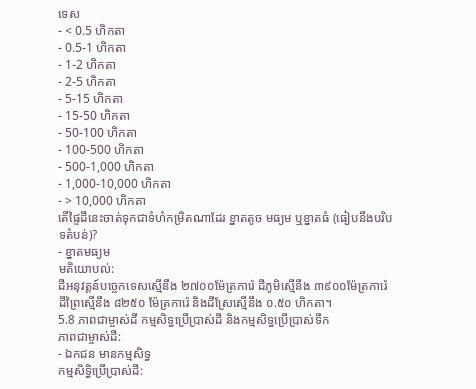ទេស
- < 0.5 ហិកតា
- 0.5-1 ហិកតា
- 1-2 ហិកតា
- 2-5 ហិកតា
- 5-15 ហិកតា
- 15-50 ហិកតា
- 50-100 ហិកតា
- 100-500 ហិកតា
- 500-1,000 ហិកតា
- 1,000-10,000 ហិកតា
- > 10,000 ហិកតា
តើផ្ទៃដីនេះចាត់ទុកជាទំហំកម្រិតណាដែរ ខ្នាតតូច មធ្យម ឬខ្នាតធំ (ធៀបនឹងបរិបទតំបន់)?
- ខ្នាតមធ្យម
មតិយោបល់:
ដីអនុវត្តន៍បច្ចេកទេសស្មើនឹង ២៧០០ម៉ែត្រការ៉េ ដីភូមិស្មើនឹង ៣៩០០ម៉ែត្រការ៉េ ដីព្រៃស្មើនឹង ៨២៥០ ម៉ែត្រការ៉េ និងដីស្រែស្មើនឹង ០.៥០ ហិកតា។
5.8 ភាពជាម្ចាស់ដី កម្មសិទ្ធប្រើប្រាស់ដី និងកម្មសិទ្ធប្រើប្រាស់ទឹក
ភាពជាម្ចាស់ដី:
- ឯកជន មានកម្មសិទ្ធ
កម្មសិទ្ធិប្រើប្រាស់ដី: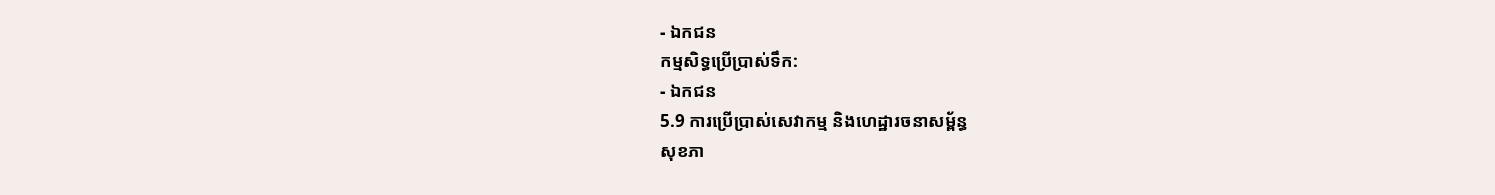- ឯកជន
កម្មសិទ្ធប្រើប្រាស់ទឹក:
- ឯកជន
5.9 ការប្រើប្រាស់សេវាកម្ម និងហេដ្ឋារចនាសម្ព័ន្ធ
សុខភា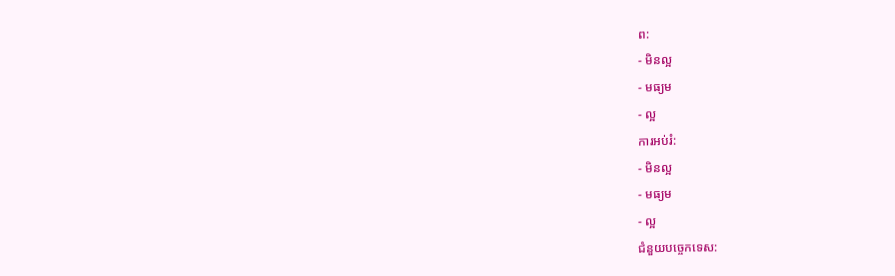ព:
- មិនល្អ
- មធ្យម
- ល្អ
ការអប់រំ:
- មិនល្អ
- មធ្យម
- ល្អ
ជំនួយបច្ចេកទេស: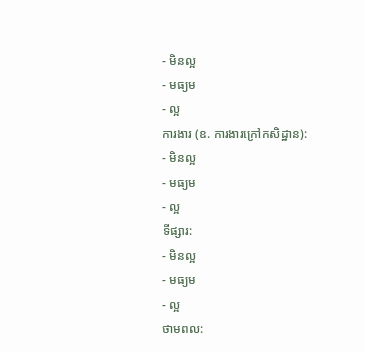- មិនល្អ
- មធ្យម
- ល្អ
ការងារ (ឧ. ការងារក្រៅកសិដ្ឋាន):
- មិនល្អ
- មធ្យម
- ល្អ
ទីផ្សារ:
- មិនល្អ
- មធ្យម
- ល្អ
ថាមពល: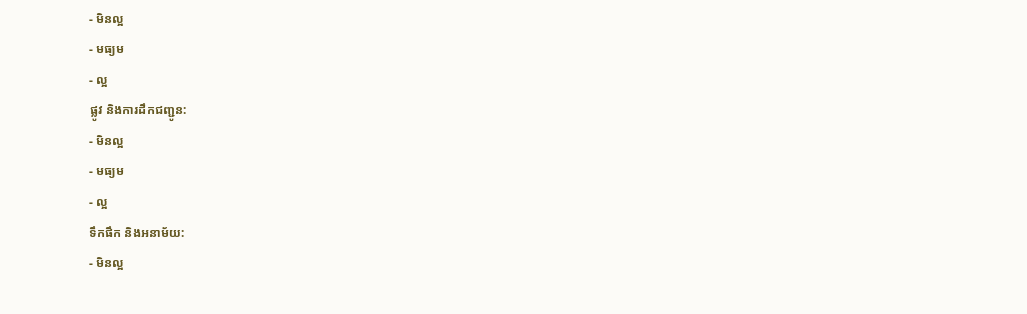- មិនល្អ
- មធ្យម
- ល្អ
ផ្លូវ និងការដឹកជញ្ជូន:
- មិនល្អ
- មធ្យម
- ល្អ
ទឹកផឹក និងអនាម័យ:
- មិនល្អ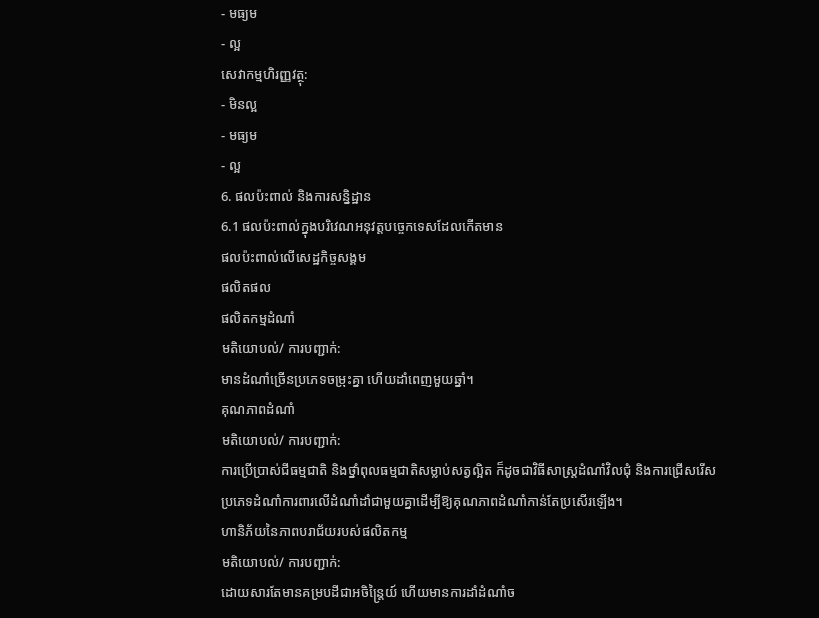- មធ្យម
- ល្អ
សេវាកម្មហិរញ្ញវត្ថុ:
- មិនល្អ
- មធ្យម
- ល្អ
6. ផលប៉ះពាល់ និងការសន្និដ្ឋាន
6.1 ផលប៉ះពាល់ក្នុងបរិវេណអនុវត្តបច្ចេកទេសដែលកើតមាន
ផលប៉ះពាល់លើសេដ្ឋកិច្ចសង្គម
ផលិតផល
ផលិតកម្មដំណាំ
មតិយោបល់/ ការបញ្ជាក់:
មានដំណាំច្រើនប្រភេទចម្រុះគ្នា ហើយដាំពេញមួយឆ្នាំ។
គុណភាពដំណាំ
មតិយោបល់/ ការបញ្ជាក់:
ការប្រើប្រាស់ជីធម្មជាតិ និងថ្នាំពុលធម្មជាតិសម្លាប់សត្វល្អិត ក៏ដូចជាវិធីសាស្ត្រដំណាំវិលជុំ និងការជ្រើសរើសប្រភេទដំណាំការពារលើដំណាំដាំជាមួយគ្នាដើម្បីឱ្យគុណភាពដំណាំកាន់តែប្រសើរឡើង។
ហានិភ័យនៃភាពបរាជ័យរបស់ផលិតកម្ម
មតិយោបល់/ ការបញ្ជាក់:
ដោយសារតែមានគម្របដីជាអចិន្ត្រៃយ៍ ហើយមានការដាំដំណាំច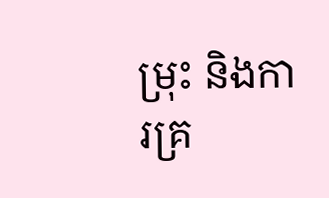ម្រុះ និងការគ្រ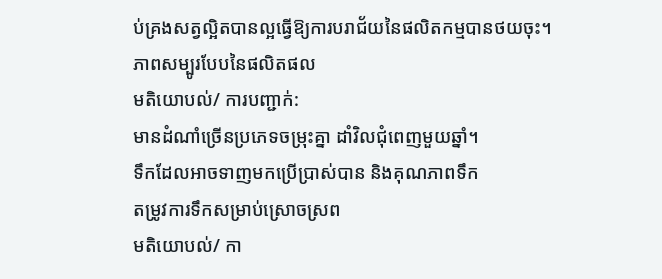ប់គ្រងសត្វល្អិតបានល្អធ្វើឱ្យការបរាជ័យនៃផលិតកម្មបានថយចុះ។
ភាពសម្បូរបែបនៃផលិតផល
មតិយោបល់/ ការបញ្ជាក់:
មានដំណាំច្រើនប្រភេទចម្រុះគ្នា ដាំវិលជុំពេញមួយឆ្នាំ។
ទឹកដែលអាចទាញមកប្រើប្រាស់បាន និងគុណភាពទឹក
តម្រូវការទឹកសម្រាប់ស្រោចស្រព
មតិយោបល់/ កា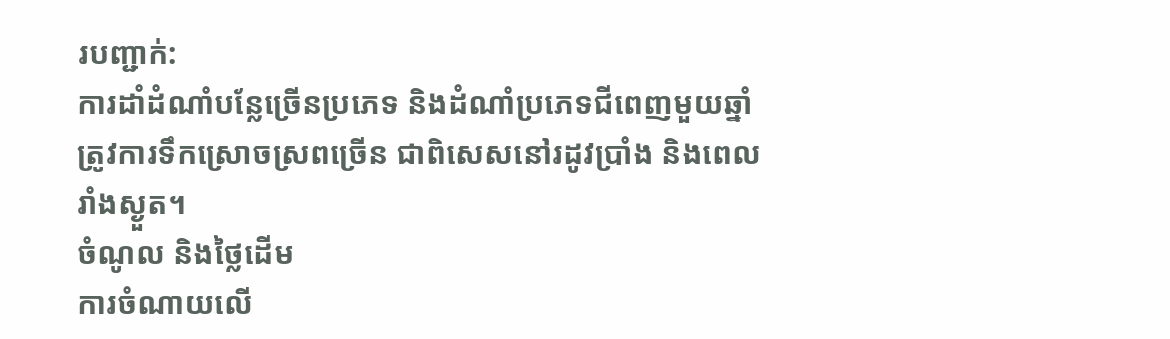របញ្ជាក់:
ការដាំដំណាំបន្លែច្រើនប្រភេទ និងដំណាំប្រភេទជីពេញមួយឆ្នាំ ត្រូវការទឹកស្រោចស្រពច្រើន ជាពិសេសនៅរដូវប្រាំង និងពេលរាំងស្ងួត។
ចំណូល និងថ្លៃដើម
ការចំណាយលើ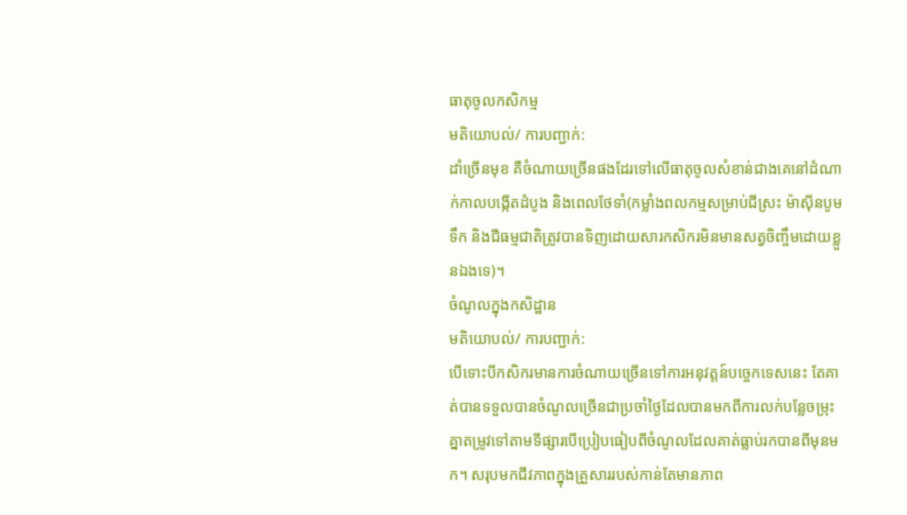ធាតុចូលកសិកម្ម
មតិយោបល់/ ការបញ្ជាក់:
ដាំច្រើនមុខ គឺចំណាយច្រើនផងដែរទៅលើធាតុចូលសំខាន់ជាងគេនៅដំណាក់កាលបង្កើតដំបូង និងពេលថែទាំ(កម្លាំងពលកម្មសម្រាប់ជីស្រះ ម៉ាស៊ីនបូមទឹក និងជីធម្មជាតិត្រូវបានទិញដោយសារកសិករមិនមានសត្វចិញ្ចឹមដោយខ្លួនឯងទេ)។
ចំណូលក្នុងកសិដ្ឋាន
មតិយោបល់/ ការបញ្ជាក់:
បើទោះបីកសិករមានការចំណាយច្រើនទៅការអនុវត្តន៍បច្ចេកទេសនេះ តែគាត់បានទទួលបានចំណូលច្រើនជាប្រចាំថ្ងៃដែលបានមកពីការលក់បន្លែចម្រុះគ្នាតម្រូវទៅតាមទីផ្សារបើប្រៀបធៀបពីចំណូលដែលគាត់ធ្លាប់រកបានពីមុនមក។ សរុបមកជីវភាពក្នុងគ្រួសាររបស់កាន់តែមានភាព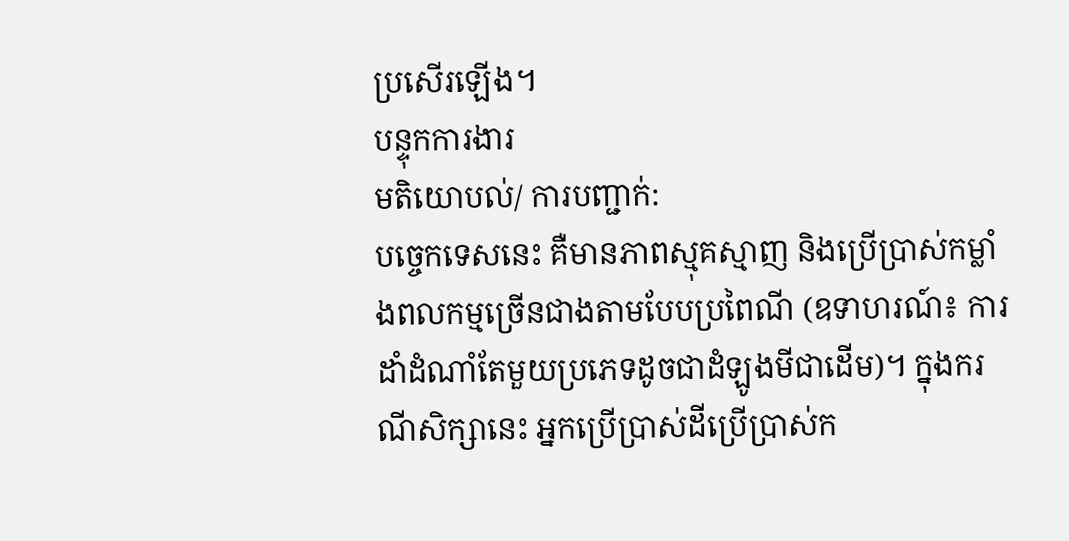ប្រសើរឡើង។
បន្ទុកការងារ
មតិយោបល់/ ការបញ្ជាក់:
បច្ចេកទេសនេះ គឺមានភាពស្មុគស្មាញ និងប្រើប្រាស់កម្លាំងពលកម្មច្រើនជាងតាមបែបប្រពៃណី (ឧទាហរណ៍៖ ការដាំដំណាំតែមួយប្រភេទដូចជាដំឡូងមីជាដើម)។ ក្នុងករណីសិក្សានេះ អ្នកប្រើប្រាស់ដីប្រើប្រាស់ក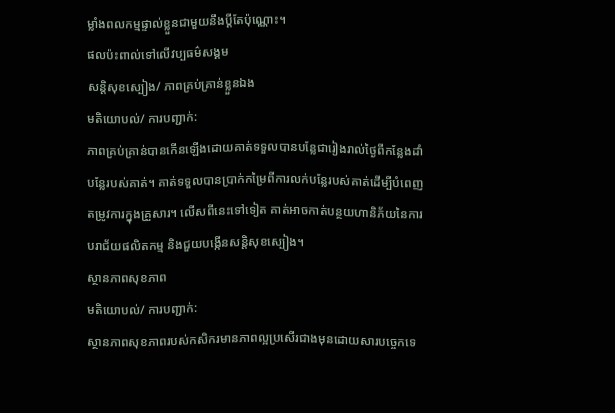ម្លាំងពលកម្មផ្ទាល់ខ្លួនជាមួយនឹងប្តីតែប៉ុណ្ណោះ។
ផលប៉ះពាល់ទៅលើវប្បធម៌សង្គម
សន្តិសុខស្បៀង/ ភាពគ្រប់គ្រាន់ខ្លួនឯង
មតិយោបល់/ ការបញ្ជាក់:
ភាពគ្រប់គ្រាន់បានកើនឡើងដោយគាត់ទទួលបានបន្លែជារៀងរាល់ថ្ងៃពីកន្លែងដាំបន្លែរបស់គាត់។ គាត់ទទួលបានប្រាក់កម្រៃពីការលក់បន្លែរបស់គាត់ដើម្បីបំពេញតម្រូវការក្នុងគ្រួសារ។ លើសពីនេះទៅទៀត គាត់អាចកាត់បន្ថយហានិភ័យនៃការបរាជ័យផលិតកម្ម និងជួយបង្កើនសន្តិសុខស្បៀង។
ស្ថានភាពសុខភាព
មតិយោបល់/ ការបញ្ជាក់:
ស្ថានភាពសុខភាពរបស់កសិករមានភាពល្អប្រសើរជាងមុនដោយសារបច្ចេកទេ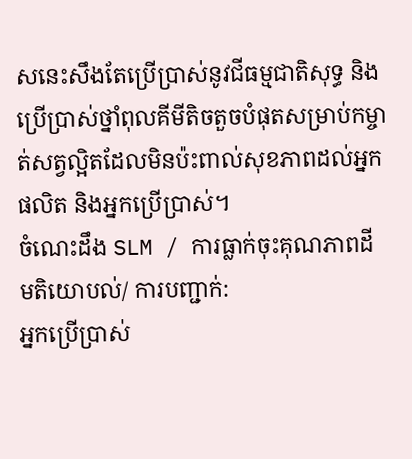សនេះសឹងតែប្រើប្រាស់នូវជីធម្មជាតិសុទ្ធ និងប្រើប្រាស់ថ្នាំពុលគីមីតិចតួចបំផុតសម្រាប់កម្ចាត់សត្វល្អិតដែលមិនប៉ះពាល់សុខភាពដល់អ្នកផលិត និងអ្នកប្រើប្រាស់។
ចំណេះដឹង SLM / ការធ្លាក់ចុះគុណភាពដី
មតិយោបល់/ ការបញ្ជាក់:
អ្នកប្រើប្រាស់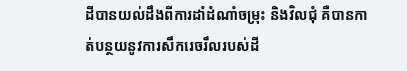ដីបានយល់ដឹងពីការដាំដំណាំចម្រុះ និងវិលជុំ គឺបានកាត់បន្ថយនូវការសឹករេចរឹលរបស់ដី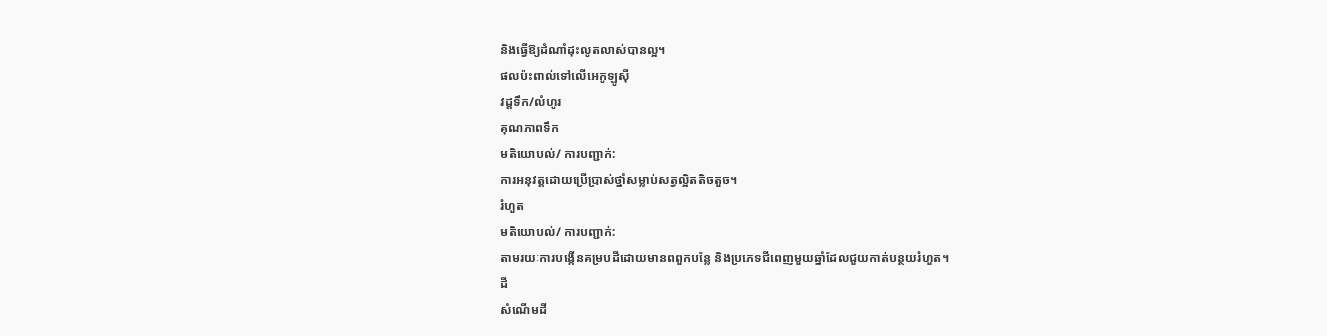និងធ្វើឱ្យដំណាំដុះលូតលាស់បានល្អ។
ផលប៉ះពាល់ទៅលើអេកូឡូស៊ី
វដ្តទឹក/លំហូរ
គុណភាពទឹក
មតិយោបល់/ ការបញ្ជាក់:
ការអនុវត្តដោយប្រើប្រាស់ថ្នាំសម្លាប់សត្វល្អិតតិចតួច។
រំហួត
មតិយោបល់/ ការបញ្ជាក់:
តាមរយៈការបង្កើនគម្របដីដោយមានពពួកបន្លែ និងប្រភេទជីពេញមួយឆ្នាំដែលជួយកាត់បន្ថយរំហួត។
ដី
សំណើមដី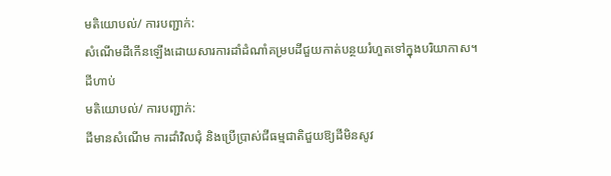មតិយោបល់/ ការបញ្ជាក់:
សំណើមដីកើនឡើងដោយសារការដាំដំណាំគម្របដីជួយកាត់បន្ថយរំហួតទៅក្នុងបរិយាកាស។
ដីហាប់
មតិយោបល់/ ការបញ្ជាក់:
ដីមានសំណើម ការដាំវិលជុំ និងប្រើប្រាស់ជីធម្មជាតិជួយឱ្យដីមិនសូវ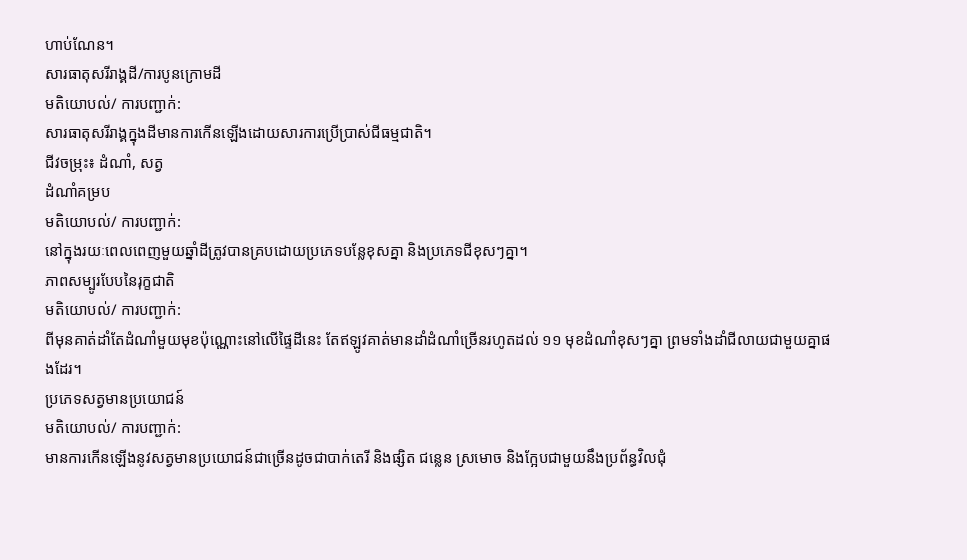ហាប់ណែន។
សារធាតុសរីរាង្គដី/ការបូនក្រោមដី
មតិយោបល់/ ការបញ្ជាក់:
សារធាតុសរីរាង្គក្នុងដីមានការកើនឡើងដោយសារការប្រើប្រាស់ជីធម្មជាតិ។
ជីវចម្រុះ៖ ដំណាំ, សត្វ
ដំណាំគម្រប
មតិយោបល់/ ការបញ្ជាក់:
នៅក្នុងរយៈពេលពេញមួយឆ្នាំដីត្រូវបានគ្របដោយប្រភេទបន្លែខុសគ្នា និងប្រភេទជីខុសៗគ្នា។
ភាពសម្បូរបែបនៃរុក្ខជាតិ
មតិយោបល់/ ការបញ្ជាក់:
ពីមុនគាត់ដាំតែដំណាំមួយមុខប៉ុណ្ណោះនៅលើផ្ទៃដីនេះ តែឥឡូវគាត់មានដាំដំណាំច្រើនរហូតដល់ ១១ មុខដំណាំខុសៗគ្នា ព្រមទាំងដាំជីលាយជាមួយគ្នាផងដែរ។
ប្រភេទសត្វមានប្រយោជន៍
មតិយោបល់/ ការបញ្ជាក់:
មានការកើនឡើងនូវសត្វមានប្រយោជន៍ជាច្រើនដូចជាបាក់តេរី និងផ្សិត ជន្លេន ស្រមោច និងក្អែបជាមួយនឹងប្រព័ន្ធវិលជុំ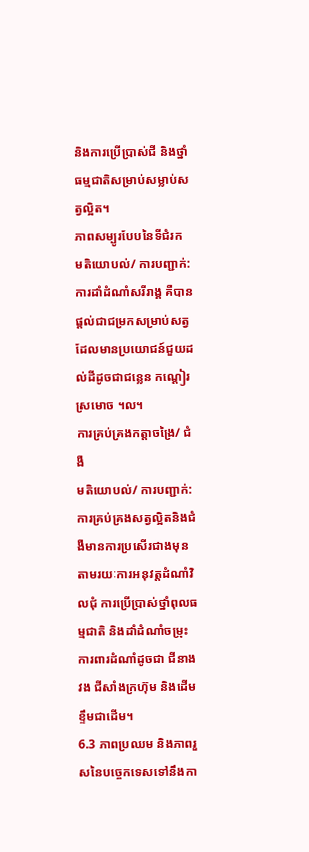និងការប្រើប្រាស់ជី និងថ្នាំធម្មជាតិសម្រាប់សម្លាប់សត្វល្អិត។
ភាពសម្បូរបែបនៃទីជំរក
មតិយោបល់/ ការបញ្ជាក់:
ការដាំដំណាំសរីរាង្គ គឺបានផ្តល់ជាជម្រកសម្រាប់សត្វដែលមានប្រយោជន៍ជួយដល់ដីដូចជាជន្លេន កណ្តៀរ ស្រមោច ។ល។
ការគ្រប់គ្រងកត្តាចង្រៃ/ ជំងឺ
មតិយោបល់/ ការបញ្ជាក់:
ការគ្រប់គ្រងសត្វល្អិតនិងជំងឺមានការប្រសើរជាងមុនតាមរយៈការអនុវត្តដំណាំវិលជុំ ការប្រើប្រាស់ថ្នាំពុលធម្មជាតិ និងដាំដំណាំចម្រុះការពារដំណាំដូចជា ជីនាងវង ជីសាំងក្រហ៊ុម និងដើមខ្ទឹមជាដើម។
6.3 ភាពប្រឈម និងភាពរួសនៃបច្ចេកទេសទៅនឹងកា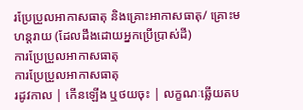រប្រែប្រួលអាកាសធាតុ និងគ្រោះអាកាសធាតុ/ គ្រោះមហន្តរាយ (ដែលដឹងដោយអ្នកប្រើប្រាស់ដី)
ការប្រែប្រួលអាកាសធាតុ
ការប្រែប្រួលអាកាសធាតុ
រដូវកាល | កើនឡើង ឬថយចុះ | លក្ខណៈឆ្លើយតប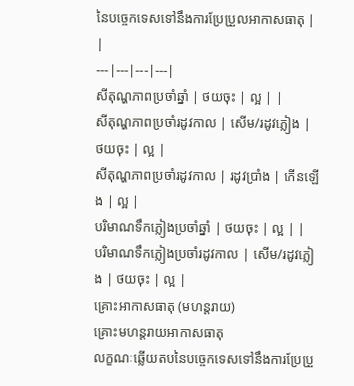នៃបច្ចេកទេសទៅនឹងការប្រែប្រួលអាកាសធាតុ | |
---|---|---|---|
សីតុណ្ហភាពប្រចាំឆ្នាំ | ថយចុះ | ល្អ | |
សីតុណ្ហភាពប្រចាំរដូវកាល | សើម/រដូវភ្លៀង | ថយចុះ | ល្អ |
សីតុណ្ហភាពប្រចាំរដូវកាល | រដូវប្រាំង | កើនឡើង | ល្អ |
បរិមាណទឹកភ្លៀងប្រចាំឆ្នាំ | ថយចុះ | ល្អ | |
បរិមាណទឹកភ្លៀងប្រចាំរដូវកាល | សើម/រដូវភ្លៀង | ថយចុះ | ល្អ |
គ្រោះអាកាសធាតុ (មហន្តរាយ)
គ្រោះមហន្តរាយអាកាសធាតុ
លក្ខណៈឆ្លើយតបនៃបច្ចេកទេសទៅនឹងការប្រែប្រួ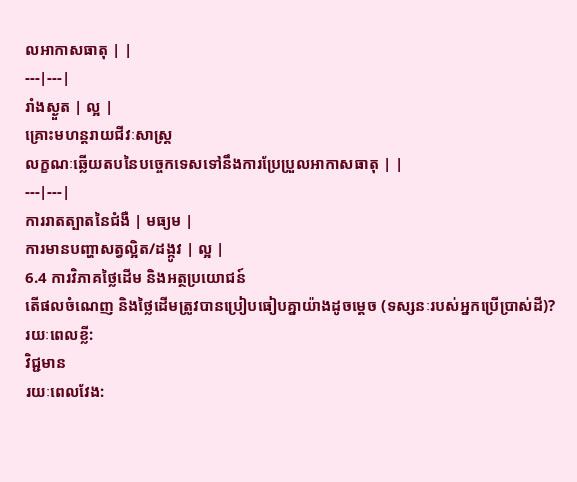លអាកាសធាតុ | |
---|---|
រាំងស្ងួត | ល្អ |
គ្រោះមហន្តរាយជីវៈសាស្ត្រ
លក្ខណៈឆ្លើយតបនៃបច្ចេកទេសទៅនឹងការប្រែប្រួលអាកាសធាតុ | |
---|---|
ការរាតត្បាតនៃជំងឺ | មធ្យម |
ការមានបញ្ហាសត្វល្អិត/ដង្កូវ | ល្អ |
6.4 ការវិភាគថ្លៃដើម និងអត្ថប្រយោជន៍
តើផលចំណេញ និងថ្លៃដើមត្រូវបានប្រៀបធៀបគ្នាយ៉ាងដូចម្តេច (ទស្សនៈរបស់អ្នកប្រើប្រាស់ដី)?
រយៈពេលខ្លី:
វិជ្ជមាន
រយៈពេលវែង: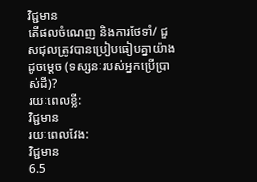វិជ្ជមាន
តើផលចំណេញ និងការថែទាំ/ ជួសជុលត្រូវបានប្រៀបធៀបគ្នាយ៉ាងដូចម្តេច (ទស្សនៈរបស់អ្នកប្រើប្រាស់ដី)?
រយៈពេលខ្លី:
វិជ្ជមាន
រយៈពេលវែង:
វិជ្ជមាន
6.5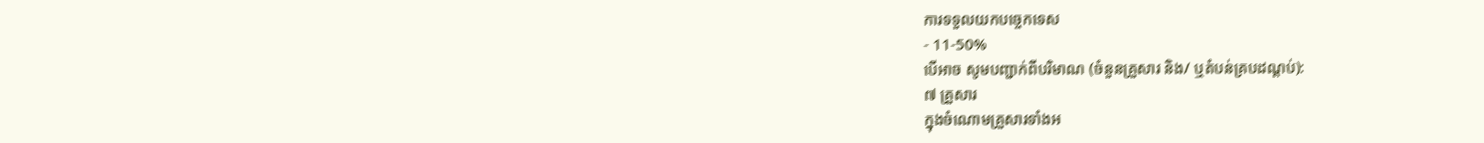ការទទួលយកបច្ចេកទេស
- 11-50%
បើអាច សូមបញ្ជាក់ពីបរិមាណ (ចំនួនគ្រួសារ និង/ ឬតំបន់គ្របដណ្តប់):
៧ គ្រួសារ
ក្នុងចំណោមគ្រួសារទាំងអ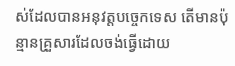ស់ដែលបានអនុវត្តបច្ចេកទេស តើមានប៉ុន្មានគ្រួសារដែលចង់ធ្វើដោយ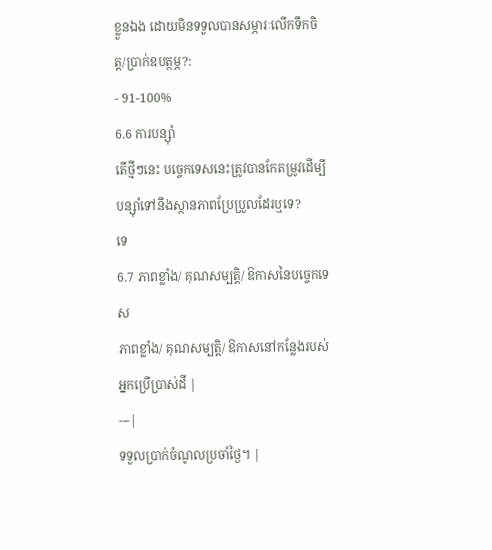ខ្លួនឯង ដោយមិនទទួលបានសម្ភារៈលើកទឹកចិត្ត/ប្រាក់ឧបត្ថម្ភ?:
- 91-100%
6.6 ការបន្សុំា
តើថ្មីៗនេះ បច្ចេកទេសនេះត្រូវបានកែតម្រូវដើម្បីបន្ស៊ាំទៅនឹងស្ថានភាពប្រែប្រួលដែរឬទេ?
ទេ
6.7 ភាពខ្លាំង/ គុណសម្បត្តិ/ ឱកាសនៃបច្ចេកទេស
ភាពខ្លាំង/ គុណសម្បត្តិ/ ឱកាសនៅកន្លែងរបស់អ្នកប្រើប្រាស់ដី |
---|
ទទួលប្រាក់ចំណូលប្រចាំថ្ងៃ។ |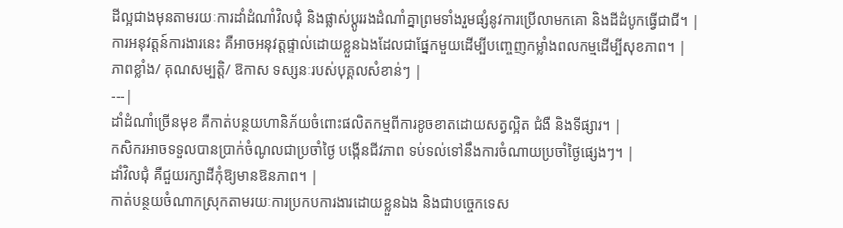ដីល្អជាងមុនតាមរយៈការដាំដំណាំវិលជុំ និងផ្លាស់ប្តូររងដំណាំគ្នាព្រមទាំងរួមផ្សំនូវការប្រើលាមកគោ និងដីដំបូកធ្វើជាជី។ |
ការអនុវត្តន៍ការងារនេះ គឺអាចអនុវត្តផ្ទាល់ដោយខ្លួនឯងដែលជាផ្នែកមួយដើម្បីបញ្ចេញកម្លាំងពលកម្មដើម្បីសុខភាព។ |
ភាពខ្លាំង/ គុណសម្បត្តិ/ ឱកាស ទស្សនៈរបស់បុគ្គលសំខាន់ៗ |
---|
ដាំដំណាំច្រើនមុខ គឺកាត់បន្ថយហានិភ័យចំពោះផលិតកម្មពីការខូចខាតដោយសត្វល្អិត ជំងឺ និងទីផ្សារ។ |
កសិករអាចទទួលបានប្រាក់ចំណូលជាប្រចាំថ្ងៃ បង្កើនជីវភាព ទប់ទល់ទៅនឹងការចំណាយប្រចាំថ្ងៃផ្សេងៗ។ |
ដាំវិលជុំ គឺជួយរក្សាដីកុំឱ្យមានឱនភាព។ |
កាត់បន្ថយចំណាកស្រុកតាមរយៈការប្រកបការងារដោយខ្លួនឯង និងជាបច្ចេកទេស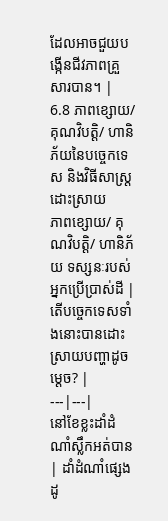ដែលអាចជួយបង្កើនជីវភាពគ្រួសារបាន។ |
6.8 ភាពខ្សោយ/ គុណវិបត្តិ/ ហានិភ័យនៃបច្ចេកទេស និងវិធីសាស្ត្រដោះស្រាយ
ភាពខ្សោយ/ គុណវិបត្តិ/ ហានិភ័យ ទស្សនៈរបស់អ្នកប្រើប្រាស់ដី | តើបច្ចេកទេសទាំងនោះបានដោះស្រាយបញ្ហាដូចម្តេច? |
---|---|
នៅខែខ្លះដាំដំណាំស្លឹកអត់បាន | ដាំដំណាំផ្សេងដូ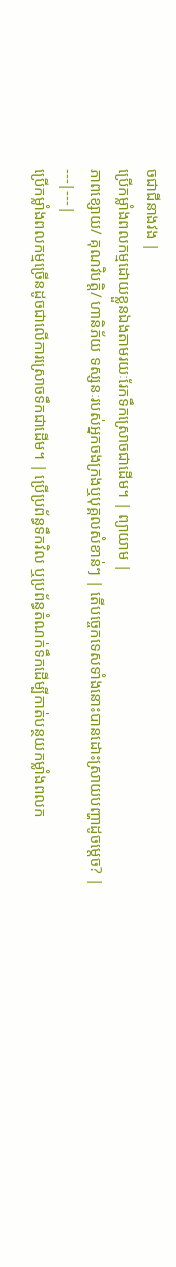ចជាជីនាងវង |
ប្រើកម្លាំងពលកម្មដោយខ្លួនឯងតាមរយៈរែកទឹកស្រោចជាដើម។ | ព្យាយាម |
ភាពខ្សោយ/ គុណវិបត្តិ/ ហានិភ័យ ទស្សនៈរបស់អ្នកចងក្រងឬបុគ្គលសំខាន់ៗ | តើបច្ចេកទេសទាំងនោះបានដោះស្រាយបញ្ហាដូចម្តេច? |
---|---|
ប្រើកម្លាំងពលកម្មច្រើនដូចជាលើការស្រោចទឹកជាដើម។ | ប្រើប្រព័ន្ធទឹកវិល ឬប្រព័ន្ធតំណក់ទឹកដើម្បីកាត់បន្ថយកម្លាំងពលក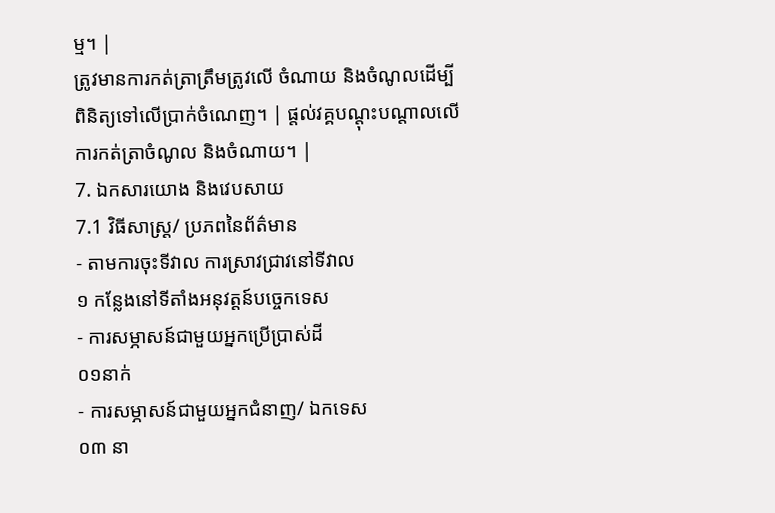ម្ម។ |
ត្រូវមានការកត់ត្រាត្រឹមត្រូវលើ ចំណាយ និងចំណូលដើម្បីពិនិត្យទៅលើប្រាក់ចំណេញ។ | ផ្តល់វគ្គបណ្តុះបណ្តាលលើការកត់ត្រាចំណូល និងចំណាយ។ |
7. ឯកសារយោង និងវេបសាយ
7.1 វិធីសាស្ត្រ/ ប្រភពនៃព័ត៌មាន
- តាមការចុះទីវាល ការស្រាវជ្រាវនៅទីវាល
១ កន្លែងនៅទីតាំងអនុវត្តន៍បច្ចេកទេស
- ការសម្ភាសន៍ជាមួយអ្នកប្រើប្រាស់ដី
០១នាក់
- ការសម្ភាសន៍ជាមួយអ្នកជំនាញ/ ឯកទេស
០៣ នា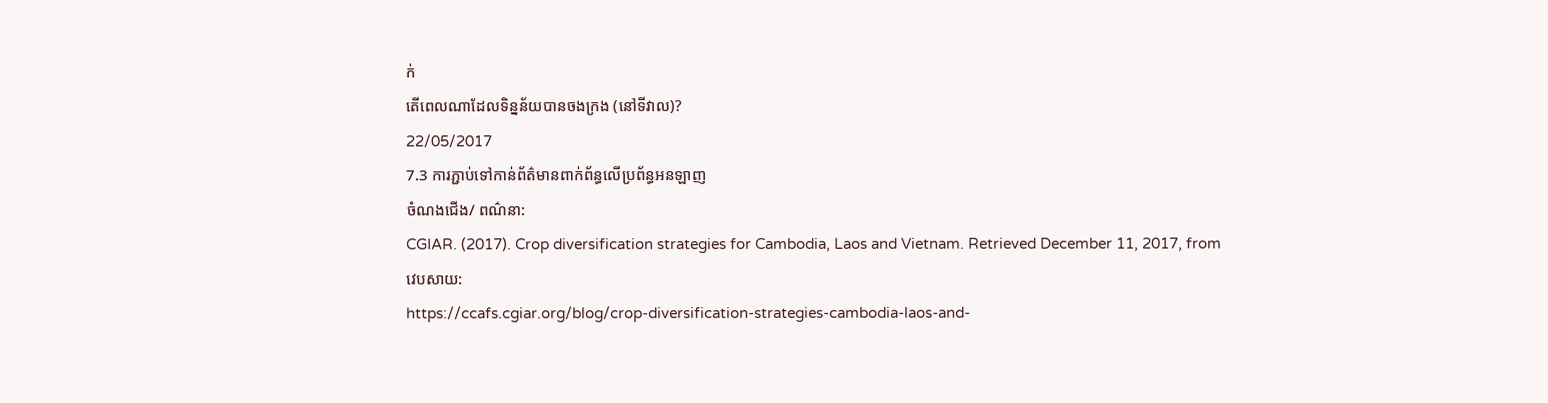ក់
តើពេលណាដែលទិន្នន័យបានចងក្រង (នៅទីវាល)?
22/05/2017
7.3 ការភ្ជាប់ទៅកាន់ព័ត៌មានពាក់ព័ន្ធលើប្រព័ន្ធអនឡាញ
ចំណងជើង/ ពណ៌នា:
CGIAR. (2017). Crop diversification strategies for Cambodia, Laos and Vietnam. Retrieved December 11, 2017, from
វេបសាយ:
https://ccafs.cgiar.org/blog/crop-diversification-strategies-cambodia-laos-and-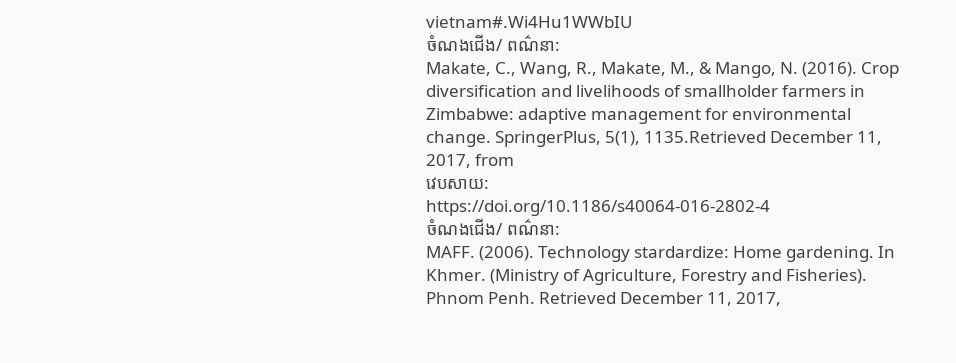vietnam#.Wi4Hu1WWbIU
ចំណងជើង/ ពណ៌នា:
Makate, C., Wang, R., Makate, M., & Mango, N. (2016). Crop diversification and livelihoods of smallholder farmers in Zimbabwe: adaptive management for environmental change. SpringerPlus, 5(1), 1135.Retrieved December 11, 2017, from
វេបសាយ:
https://doi.org/10.1186/s40064-016-2802-4
ចំណងជើង/ ពណ៌នា:
MAFF. (2006). Technology stardardize: Home gardening. In Khmer. (Ministry of Agriculture, Forestry and Fisheries). Phnom Penh. Retrieved December 11, 2017,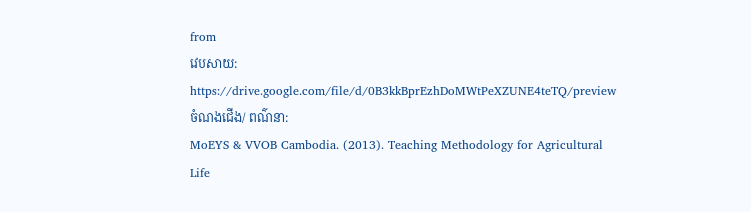from
វេបសាយ:
https://drive.google.com/file/d/0B3kkBprEzhDoMWtPeXZUNE4teTQ/preview
ចំណងជើង/ ពណ៌នា:
MoEYS & VVOB Cambodia. (2013). Teaching Methodology for Agricultural Life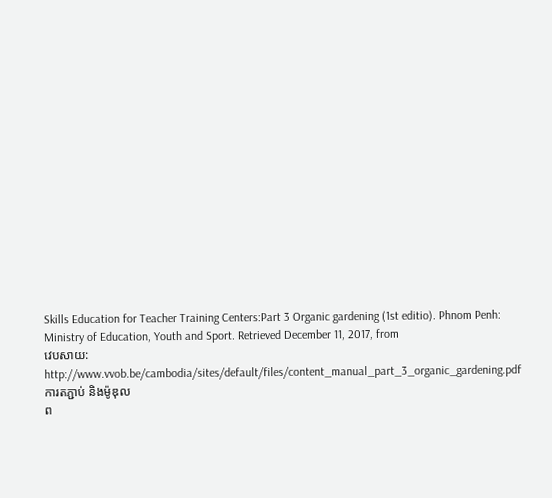Skills Education for Teacher Training Centers:Part 3 Organic gardening (1st editio). Phnom Penh: Ministry of Education, Youth and Sport. Retrieved December 11, 2017, from
វេបសាយ:
http://www.vvob.be/cambodia/sites/default/files/content_manual_part_3_organic_gardening.pdf
ការតភ្ជាប់ និងម៉ូឌុល
ព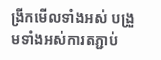ង្រីកមើលទាំងអស់ បង្រួមទាំងអស់ការតភ្ជាប់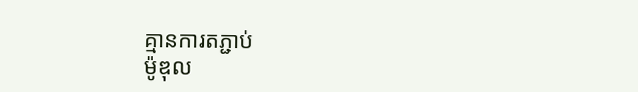គ្មានការតភ្ជាប់
ម៉ូឌុល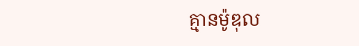គ្មានម៉ូឌុល